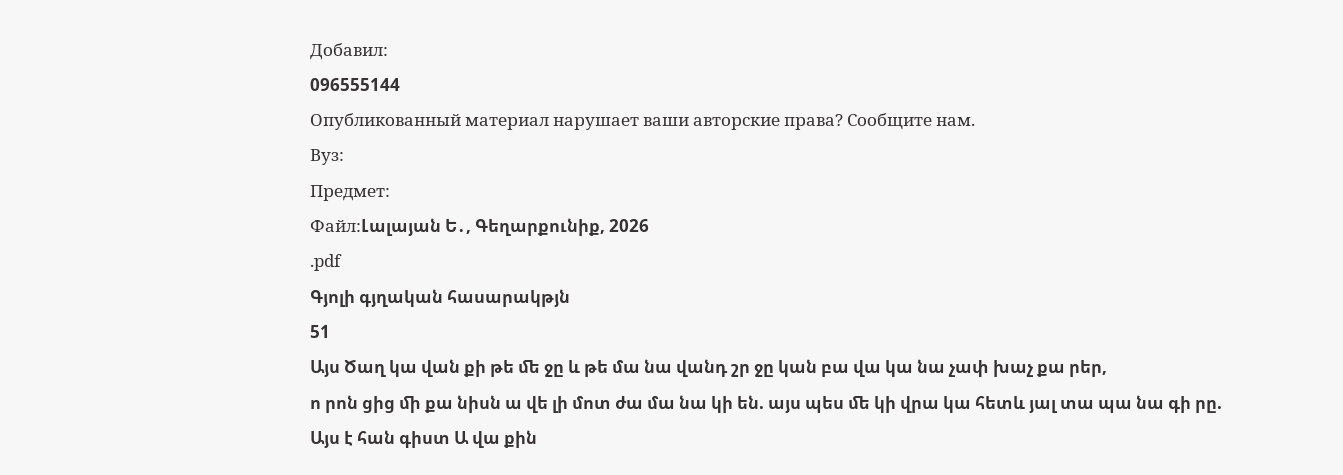Добавил:
096555144
Опубликованный материал нарушает ваши авторские права? Сообщите нам.
Вуз:
Предмет:
Файл:Լալայան Ե․, Գեղարքունիք, 2026
.pdf
Գյոլի գյղական հասարակթյն
51
Այս Ծաղ կա վան քի թե ﬔ ջը և թե մա նա վանդ շր ջը կան բա վա կա նա չափ խաչ քա րեր,
ո րոն ցից ﬕ քա նիսն ա վե լի մոտ ժա մա նա կի են. այս պես ﬔ կի վրա կա հետև յալ տա պա նա գի րը.
Այս է հան գիստ Ա վա քին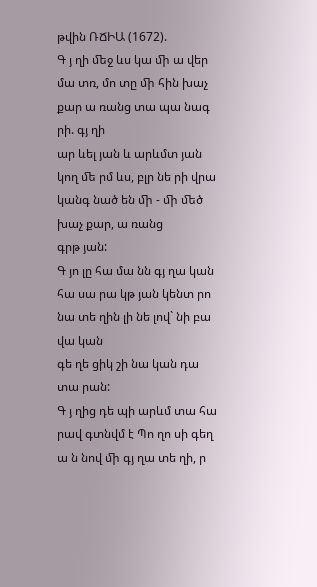թվին ՌՃԻԱ (1672).
Գ յ ղի ﬔջ ևս կա ﬕ ա վեր մա տռ, մո տը ﬕ հին խաչ քար ա ռանց տա պա նագ րի. գյ ղի
ար ևել յան և արևմտ յան կող ﬔ րմ ևս, բլր նե րի վրա կանգ նած են ﬕ - ﬕ ﬔծ խաչ քար, ա ռանց
գրթ յան:
Գ յո լը հա մա նն գյ ղա կան հա սա րա կթ յան կենտ րո նա տե ղին լի նե լով` նի բա վա կան
գե ղե ցիկ շի նա կան դա տա րան:
Գ յ ղից դե պի արևմ տա հա րավ գտնվմ է Պո ղո սի գեղ ա ն նով ﬕ գյ ղա տե ղի, ր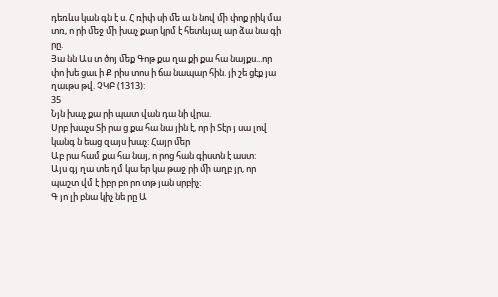դեռևս կան գն է ս. Հ ռիփ սի ﬔ ա ն նով ﬕ փոք րիկ մա տռ, ո րի ﬔջ ﬕ խաչ քար կրմ է հետևյալ ար ձա նա գի րը.
Յա նն Աս տ ծոյ ﬔք Գոթ քա ղա քի քա հա նայքս...որ փո խե ցաւ ի Ք րիս տոս ի ճա նապար հին. յի շե ցէք յա ղաւթս թվ. ՉԿԲ (1313):
35
Նյն խաչ քա րի պատ վան դա նի վրա.
Սրբ խաչս Տի րա ց քա հա նա յին է, որ ի Տէր յ սա լով կանգ ն եաց զայս խաչ: Հայր ﬔր
Աբ րա համ քա հա նայ, ո րոց հան գիստն է աստ:
Այս գյ ղա տե ղմ կա եր կա թաջ րի ﬕ աղբ յր, որ պաշտ վմ է իբր բո րո տթ յան սրբիչ:
Գ յո լի բնա կիչ նե րը Ա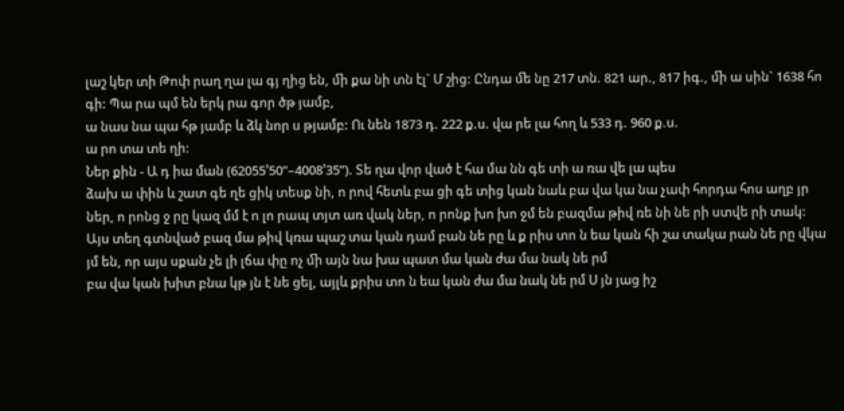լաշ կեր տի Թոփ րաղ ղա լա գյ ղից են, ﬕ քա նի տն էլ` Մ շից: Ընդա ﬔ նը 217 տն. 821 ար., 817 իգ., ﬕ ա սին` 1638 հո գի: Պա րա պմ են երկ րա գոր ծթ յամբ,
ա նաս նա պա հթ յամբ և ձկ նոր ս թյամբ: Ու նեն 1873 դ. 222 ք.ս. վա րե լա հող և 533 դ. 960 ք.ս.
ա րո տա տե ղի:
Ներ քին - Ա դ իա ման (62055’50”–4008’35”). Տե ղա վոր ված է հա մա նն գե տի ա ռա վե լա պես
ձախ ա փին և շատ գե ղե ցիկ տեսք նի, ո րով հետև բա ցի գե տից կան նաև բա վա կա նա չափ հորդա հոս աղբ յր ներ, ո րոնց ջ րը կազ մմ է ո լո րապ տյտ առ վակ ներ, ո րոնք խո խո ջմ են բազմա թիվ ռե նի նե րի ստվե րի տակ:
Այս տեղ գտնված բազ մա թիվ կռա պաշ տա կան դամ բան նե րը և ք րիս տո ն եա կան հի շա տակա րան նե րը վկա յմ են, որ այս սքան չե լի լճա փը ոչ ﬕ այն նա խա պատ մա կան ժա մա նակ նե րմ
բա վա կան խիտ բնա կթ յն է նե ցել, այլև քրիս տո ն եա կան ժա մա նակ նե րմ Ս յն յաց իշ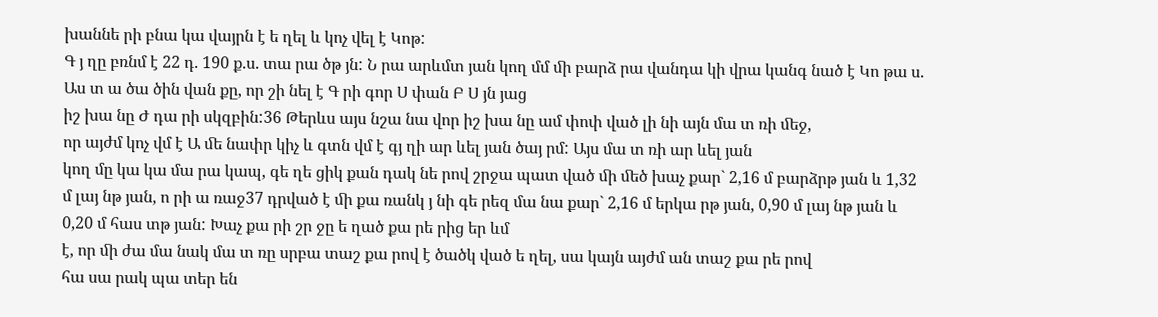խաննե րի բնա կա վայրն է ե ղել և կոչ վել է Կոթ:
Գ յ ղը բռնմ է 22 դ. 190 ք.ս. տա րա ծթ յն: Ն րա արևմտ յան կող մմ ﬕ բարձ րա վանդա կի վրա կանգ նած է Կո թա ս. Աս տ ա ծա ծին վան քը, որ շի նել է Գ րի գոր Ս փան Բ Ս յն յաց
իշ խա նը Ժ դա րի սկզբին:36 Թերևս այս նշա նա վոր իշ խա նը ամ փոփ ված լի նի այն մա տ ռի ﬔջ,
որ այժմ կոչ վմ է Ա ﬔ նափր կիչ և գտն վմ է գյ ղի ար ևել յան ծայ րմ: Այս մա տ ռի ար ևել յան
կող մը կա կա մա րա կապ, գե ղե ցիկ քան դակ նե րով շրջա պատ ված ﬕ ﬔծ խաչ քար` 2,16 մ բարձրթ յան և 1,32 մ լայ նթ յան, ո րի ա ռաջ37 դրված է ﬕ քա ռանկ յ նի գե րեզ մա նա քար` 2,16 մ երկա րթ յան, 0,90 մ լայ նթ յան և 0,20 մ հաս տթ յան: Խաչ քա րի շր ջը ե ղած քա րե րից եր ևմ
է, որ ﬕ ժա մա նակ մա տ ռը սրբա տաշ քա րով է ծածկ ված ե ղել, սա կայն այժմ ան տաշ քա րե րով
հա սա րակ պա տեր են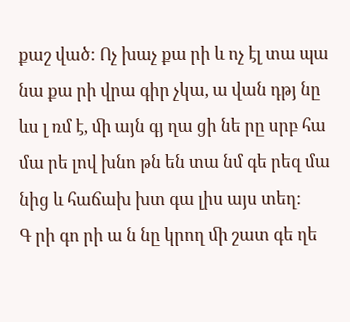քաշ ված: Ոչ խաչ քա րի և ոչ էլ տա պա նա քա րի վրա գիր չկա, ա վան դթյ նը ևս լ ռմ է, ﬕ այն գյ ղա ցի նե րը սրբ հա մա րե լով խնո թն են տա նմ գե րեզ մա նից և հաճախ խտ գա լիս այս տեղ:
Գ րի գո րի ա ն նը կրող ﬕ շատ գե ղե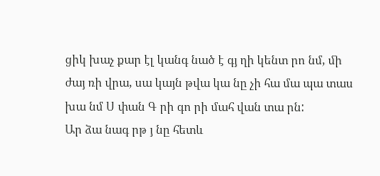ցիկ խաչ քար էլ կանգ նած է գյ ղի կենտ րո նմ, ﬕ
ժայ ռի վրա, սա կայն թվա կա նը չի հա մա պա տաս խա նմ Ս փան Գ րի գո րի մահ վան տա րն:
Ար ձա նագ րթ յ նը հետև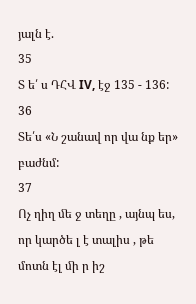յալն է.
35
Տ ե՛ ս ԴՀՎ IV, էջ 135 - 136:
36
Տե՛ս «Ն շանավ որ վա նք եր» բաժնմ:
37
Ոչ ղիղ ﬔ ջ տեղը , այնպ ես, որ կարծե լ է տալիս , թե մոտն էլ ﬕ ր իշ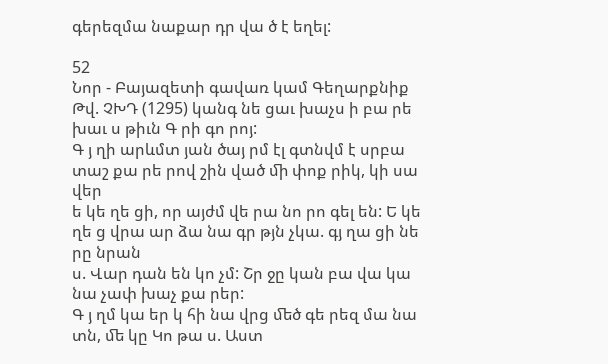գերեզմա նաքար դր վա ծ է եղել:

52
Նոր - Բայազետի գավառ կամ Գեղարքնիք
Թվ. ՉԽԴ (1295) կանգ նե ցաւ խաչս ի բա րե խաւ ս թիւն Գ րի գո րոյ:
Գ յ ղի արևմտ յան ծայ րմ էլ գտնվմ է սրբա տաշ քա րե րով շին ված ﬕ փոք րիկ, կի սա վեր
ե կե ղե ցի, որ այժմ վե րա նո րո գել են: Ե կե ղե ց վրա ար ձա նա գր թյն չկա. գյ ղա ցի նե րը նրան
ս. Վար դան են կո չմ: Շր ջը կան բա վա կա նա չափ խաչ քա րեր:
Գ յ ղմ կա եր կ հի նա վրց ﬔծ գե րեզ մա նա տն, ﬔ կը Կո թա ս. Աստ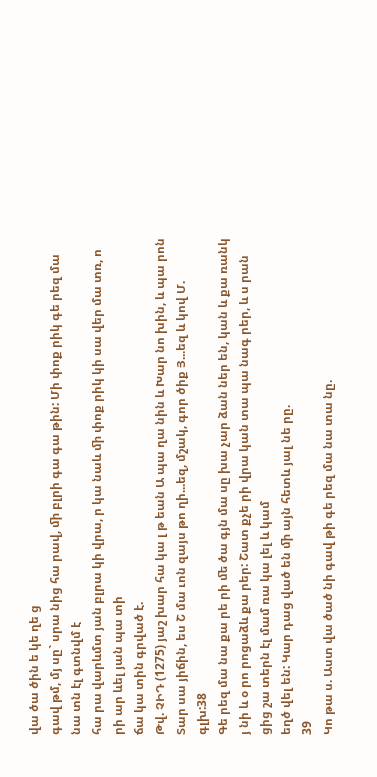վա ծա ծին ե կե ղե ց
գավ թմ, մյ սը` սրա նից հա րավ, ﬕ բլրի գա գա թին: Մի փոք րիկ գե րեզ մա նա տն էլ գտնվմ է
հա րա վարևմտ յան բլրա կի վրա, ր կա նաև ﬕ փոք րիկ կի սա վեր մա տռ, ո րի ար ևել յան պա տի
ճա կա տին գրված է.
Թվ. ՉԻԴ (1275) յաշ խար հա կա լ թ եան Ա պա ղա նին և Խար նո խին, և պա րոն Տար սա յիճին, ես Շ մա ւոն զայս թո ղի...եզ, մշակ, գոր ծիք Յ...եզ և կով Մ. գլխ:38
Գե րեզ մա նա քա րե րի ﬔ ծա գյն մա սը խա չար ձան ներ են, կան և քա ռանկ յ նի և օ րո րոցաձև քա րեր: Շատ քչե րի վրա կան տա պա նագ րեր, և ս րան ցից շա տերն էլ մամ ռա կա լել և կամ
եղծ վել են: Կար դաց ված են ﬕ այն հետև յալ նե րը.
39
Կո թա ս. Աստ վա ծած նի գավ թի գե րեզ մա նա տա նը.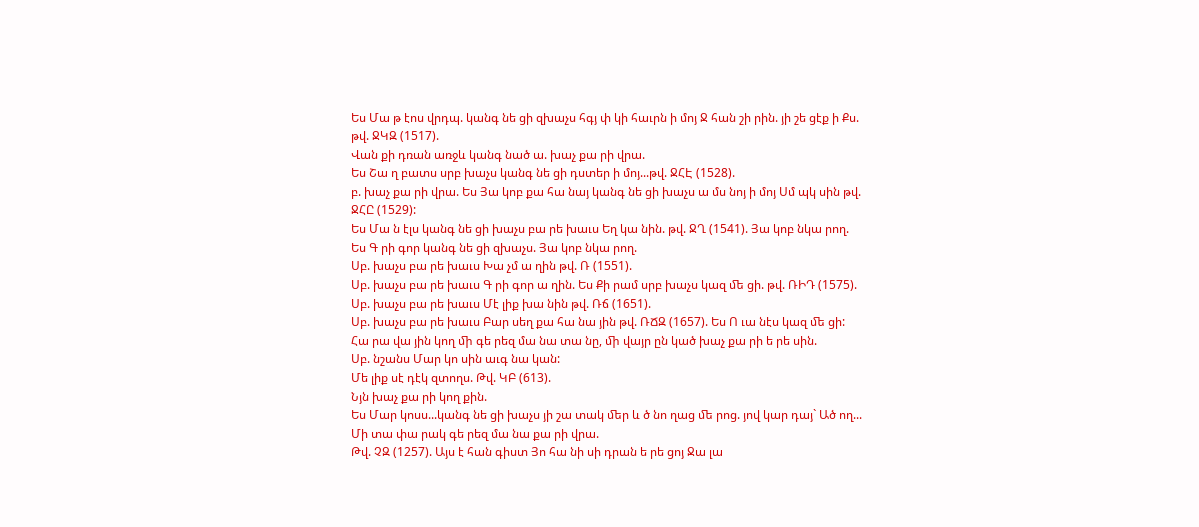Ես Մա թ էոս վրդպ. կանգ նե ցի զխաչս հգյ փ կի հաւրն ի մոյ Ջ հան շի րին. յի շե ցէք ի Քս.
թվ. ՋԿԶ (1517).
Վան քի դռան առջև կանգ նած ա. խաչ քա րի վրա.
Ես Շա ղ բատս սրբ խաչս կանգ նե ցի դստեր ի մոյ...թվ. ՋՀԷ (1528).
բ. խաչ քա րի վրա. Ես Յա կոբ քա հա նայ կանգ նե ցի խաչս ա մս նոյ ի մոյ Սմ պկ սին թվ.
ՋՀԸ (1529):
Ես Մա ն էլս կանգ նե ցի խաչս բա րե խաւս Եղ կա նին. թվ. ՋՂ (1541). Յա կոբ նկա րող.
Ես Գ րի գոր կանգ նե ցի զխաչս. Յա կոբ նկա րող.
Սբ. խաչս բա րե խաւս Խա չմ ա ղին թվ. Ռ (1551).
Սբ. խաչս բա րե խաւս Գ րի գոր ա ղին. Ես Քի րամ սրբ խաչս կազ ﬔ ցի. թվ. ՌԻԴ (1575).
Սբ. խաչս բա րե խաւս Մէ լիք խա նին թվ. Ռճ (1651).
Սբ. խաչս բա րե խաւս Բար սեղ քա հա նա յին թվ. ՌՃԶ (1657). Ես Ո ւա նէս կազ ﬔ ցի:
Հա րա վա յին կող ﬕ գե րեզ մա նա տա նը, ﬕ վայր ըն կած խաչ քա րի ե րե սին.
Սբ. նշանս Մար կո սին աւգ նա կան:
Մե լիք սէ դէկ զտողս. Թվ. ԿԲ (613).
Նյն խաչ քա րի կող քին.
Ես Մար կոսս...կանգ նե ցի խաչս յի շա տակ ﬔր և ծ նո ղաց ﬔ րոց. յով կար դայ` Ած ող...
Մի տա փա րակ գե րեզ մա նա քա րի վրա.
Թվ. ՉԶ (1257). Այս է հան գիստ Յո հա նի սի դրան ե րե ցոյ Ջա լա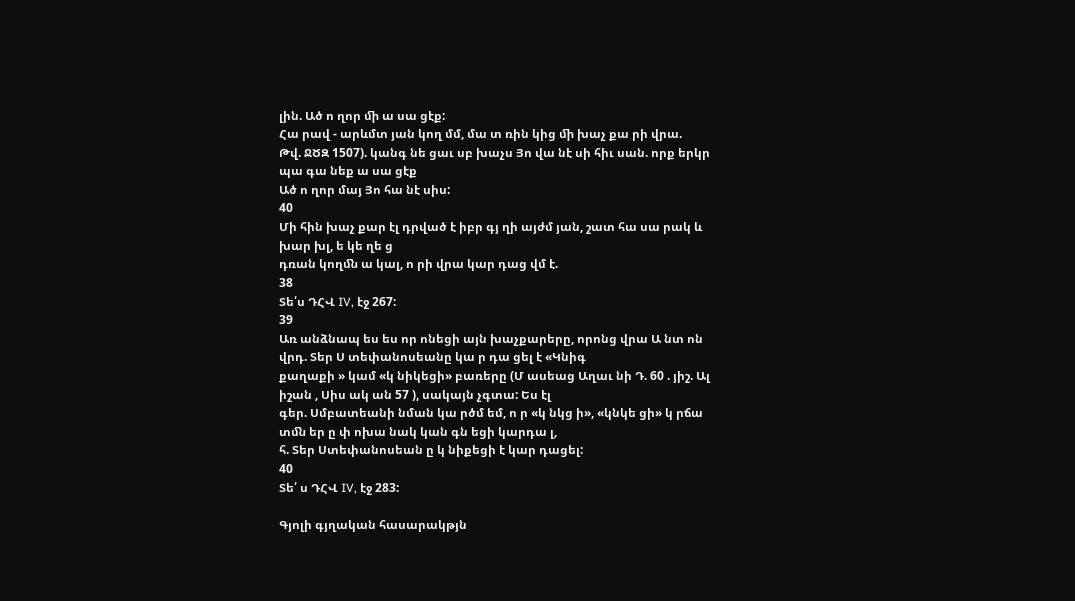լին. Ած ո ղոր ﬕ ա սա ցէք:
Հա րավ - արևմտ յան կող մմ, մա տ ռին կից ﬕ խաչ քա րի վրա.
Թվ. ՋԾԶ 1507). կանգ նե ցաւ սբ խաչս Յո վա նէ սի հիւ սան. որք երկր պա գա նեք ա սա ցէք
Ած ո ղոր մայ Յո հա նէ սիս:
40
Մի հին խաչ քար էլ դրված է իբր գյ ղի այժմ յան, շատ հա սա րակ և խար խլ, ե կե ղե ց
դռան կողﬓ ա կալ, ո րի վրա կար դաց վմ է.
38
Տե՛ս ԴՀՎ IV, էջ 267:
39
Առ անձնապ ես ես որ ոնեցի այն խաչքարերը, որոնց վրա Ա նտ ոն վրդ. Տեր Ս տեփանոսեանը կա ր դա ցել է «Կնիգ
քաղաքի » կամ «կ նիկեցի» բառերը (Մ ասեաց Աղաւ նի Դ. 60 . յիշ. Ալ իշան , Սիս ակ ան 57 ), սակայն չգտա: Ես էլ
գեր. Սմբատեանի նման կա րծմ եմ, ո ր «կ նկց ի», «կնկե ցի» կ րճա տﬓ եր ը փ ոխա նակ կան գն եցի կարդա լ,
հ. Տեր Ստեփանոսեան ը կ նիքեցի է կար դացել:
40
Տե՛ ս ԴՀՎ IV, էջ 283:

Գյոլի գյղական հասարակթյն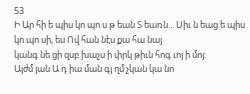53
Ի Ար հի ե պիս կո պո ս թ եան Տ եառն... Սիւ ն եաց ե պիս կո պո սի, ես Ով հան նէս քա հա նայ
կանգ նե ցի զսբ խաչս ի փրկ թիւն հոգ ւոյ ի մոյ:
Այժմ յան Ա դ իա ման գյ ղմ չկան կա նո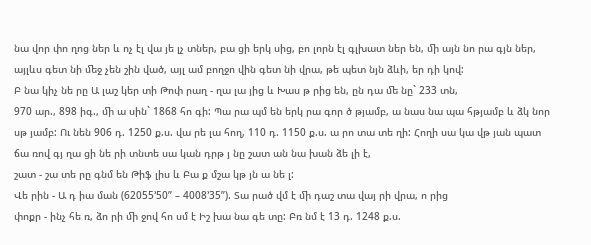նա վոր փո ղոց ներ և ոչ էլ վա յե լչ տներ, բա ցի երկ սից, բո լորն էլ գլխատ ներ են, ﬕ այն նո րա գյն ներ, այլևս գետ նի ﬔջ չեն շին ված, այլ ամ բողջո վին գետ նի վրա, թե պետ նյն ձևի, եր դի կով:
Բ նա կիչ նե րը Ա լաշ կեր տի Թոփ րաղ - ղա լա յից և Խաս թ րից են, ըն դա ﬔ նը` 233 տն,
970 ար., 898 իգ., ﬕ ա սին` 1868 հո գի: Պա րա պմ են երկ րա գոր ծ թյամբ, ա նաս նա պա հթյամբ և ձկ նոր սթ յամբ: Ու նեն 906 դ. 1250 ք.ս. վա րե լա հող, 110 դ. 1150 ք.ս. ա րո տա տե ղի: Հողի սա կա վթ յան պատ ճա ռով գյ ղա ցի նե րի տնտե սա կան դրթ յ նը շատ ան նա խան ձե լի է,
շատ - շա տե րը գնմ են Թիֆ լիս և Բա ք մշա կթ յն ա նե լ:
Վե րին - Ա դ իա ման (62055’50” – 4008’35”). Տա րած վմ է ﬕ դաշ տա վայ րի վրա, ո րից
փոքր - ինչ հե ռ, ձո րի ﬕ ջով հո սմ է Իշ խա նա գե տը: Բռ նմ է 13 դ. 1248 ք.ս.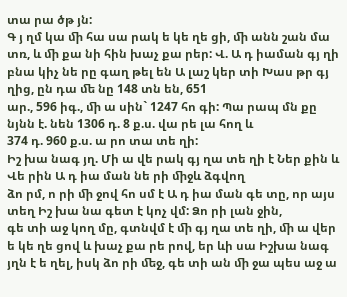տա րա ծթ յն:
Գ յ ղմ կա ﬕ հա սա րակ ե կե ղե ցի, ﬕ անն շան մա տռ, և ﬕ քա նի հին խաչ քա րեր: Վ. Ա դ իաման գյ ղի բնա կիչ նե րը գաղ թել են Ա լաշ կեր տի Խաս թր գյ ղից, ըն դա ﬔ նը 148 տն են, 651
ար., 596 իգ., ﬕ ա սին` 1247 հո գի: Պա րապ մն քը նյնն է. նեն 1306 դ. 8 ք.ս. վա րե լա հող և
374 դ. 960 ք.ս. ա րո տա տե ղի:
Իշ խա նագ յղ. Մի ա վե րակ գյ ղա տե ղի է Ներ քին և Վե րին Ա դ իա ման նե րի ﬕջև ձգվող
ձո րմ, ո րի ﬕ ջով հո սմ է Ա դ իա ման գե տը, որ այս տեղ Իշ խա նա գետ է կոչ վմ: Ձո րի լան ջին,
գե տի աջ կող մը, գտնվմ է ﬕ գյ ղա տե ղի, ﬕ ա վեր ե կե ղե ցով և խաչ քա րե րով, եր ևի սա Իշխա նագ յղն է ե ղել, իսկ ձո րի ﬔջ, գե տի ան ﬕ ջա պես աջ ա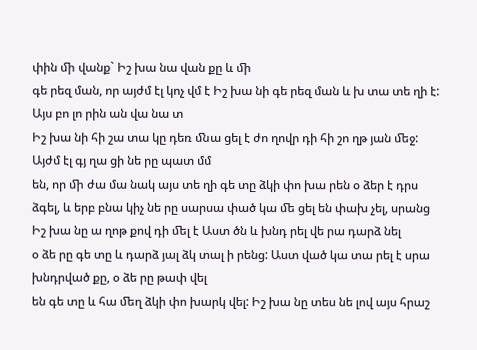փին ﬕ վանք` Իշ խա նա վան քը և ﬕ
գե րեզ ման, որ այժմ էլ կոչ վմ է Իշ խա նի գե րեզ ման և խ տա տե ղի է: Այս բո լո րին ան վա նա տ
Իշ խա նի հի շա տա կը դեռ ﬓա ցել է ժո ղովր դի հի շո ղթ յան ﬔջ: Այժմ էլ գյ ղա ցի նե րը պատ մմ
են, որ ﬕ ժա մա նակ այս տե ղի գե տը ձկի փո խա րեն օ ձեր է դրս ձգել, և երբ բնա կիչ նե րը սարսա փած կա ﬔ ցել են փախ չել, սրանց Իշ խա նը ա ղոթ քով դի ﬔլ է Աստ ծն և խնդ րել վե րա դարձ նել
օ ձե րը գե տը և դարձ յալ ձկ տալ ի րենց: Աստ ված կա տա րել է սրա խնդրված քը, օ ձե րը թափ վել
են գե տը և հա ﬔղ ձկի փո խարկ վել: Իշ խա նը տես նե լով այս հրաշ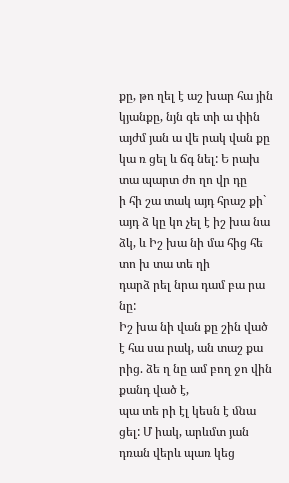քը, թո ղել է աշ խար հա յին կյանքը, նյն գե տի ա փին այժմ յան ա վե րակ վան քը կա ռ ցել և ճգ նել: Ե րախ տա պարտ ժո ղո վր դը
ի հի շա տակ այդ հրաշ քի` այդ ձ կը կո չել է իշ խա նա ձկ, և Իշ խա նի մա հից հե տո խ տա տե ղի
դարձ րել նրա դամ բա րա նը:
Իշ խա նի վան քը շին ված է հա սա րակ, ան տաշ քա րից. ձե ղ նը ամ բող ջո վին քանդ ված է,
պա տե րի էլ կեսն է ﬓա ցել: Մ իակ, արևմտ յան դռան վերև պառ կեց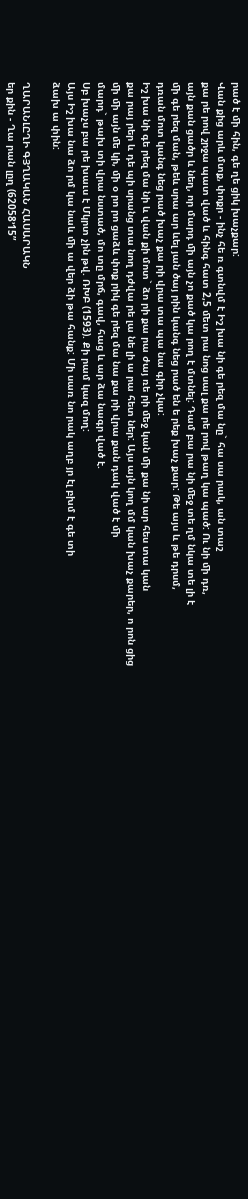րած է ﬕ հին, գե ղե ցիկ խաչքար:
Վան քից արև մտք, փոքր - ինչ հե ռ գտնվմ է Իշ խա նի գե րեզ մա նը` հա սա րակ, ան տաշ
քա րե րով շրջա պատ ված և հինգ հատ 2,5 ﬔտ րա նոց սալ քա րե րով թաղ կա պած: Ու նի ﬕ դռ,
այն քան ցածր և նեղ, որ մարդ ﬕ այն չո քած կա րող է մտնել: Դամ բա րա նի ﬔջ տե ղմ նկա տե լի է
ﬕ գե րեզ ման, թեև սրա ար ևել յան ծայ րին կանգ նեց րած են ե րեք խաչ քար: Թե այս և թե դրսմ,
դռան մոտ կանգ նեց րած խաչ քա րի վրա տա պա նա գիր չկա:
Իշ խա նի գե րեզ մա նի և վան քի մոտ` ձո րի քա րա ժայ ռե րի ﬔջ կան ﬕ քա նի ար հես տա կան
քա րայ րեր և դե պի սրանց տա նող դժվա րե լա նե լի ա րա հետ ներ: Այս այն կող մմ կան խաչ քարեր, ո րոն ցից ﬕ ﬕ այն ﬔ կի, ﬕ օ րո րո ցաձև փոք րիկ գե րեզ մա նա քա րի վրա քան դակ ված է ﬕ
մարդ` թախ տի վրա նստած, մո տը մրճ, գավ, հաց և ար ձա նագր ված է.
Սբ խաչս բա րե խաւս է Մկրտ չին թվ. ՌԽԲ (1593). Քի րամ կազ մող:
Այս Իշ խա նա ձո րմ կա նաև ﬕ ա վեր ձի թա հանք: Մի սառ նո րակ աղբ յր էլ բխմ է գե տի
ձախ ա փին:

ՂԱՐԱՆԼԸՂԻ ԳՅՂԱԿԱՆ ՀԱՍԱՐԱԿՆ
եր քին - Ղա րան լըղ (62058’15”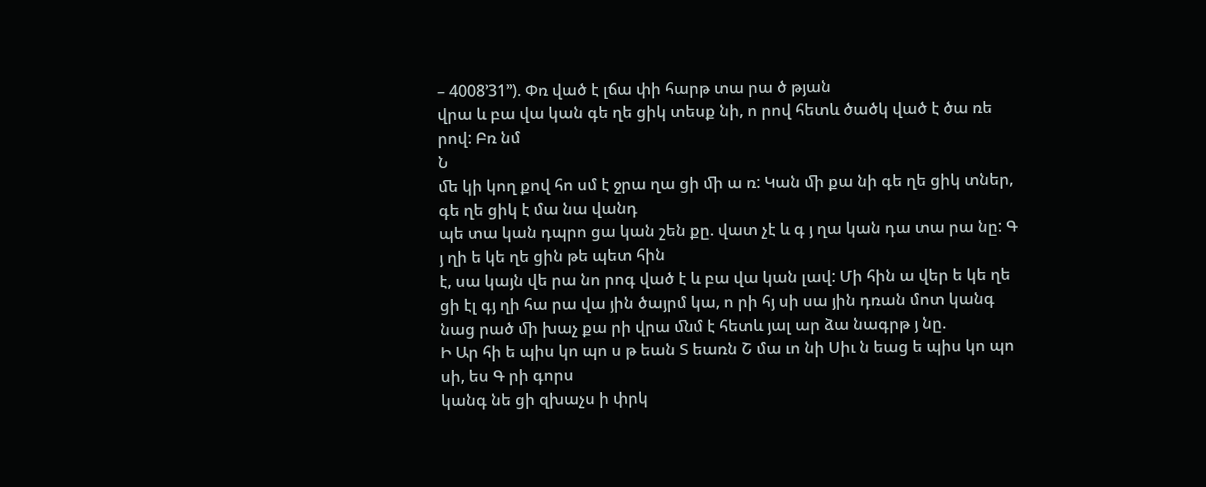– 4008’31’’). Փռ ված է լճա փի հարթ տա րա ծ թյան
վրա և բա վա կան գե ղե ցիկ տեսք նի, ո րով հետև ծածկ ված է ծա ռե րով: Բռ նմ
Ն
ﬔ կի կող քով հո սմ է ջրա ղա ցի ﬕ ա ռ: Կան ﬕ քա նի գե ղե ցիկ տներ, գե ղե ցիկ է մա նա վանդ
պե տա կան դպրո ցա կան շեն քը. վատ չէ և գ յ ղա կան դա տա րա նը: Գ յ ղի ե կե ղե ցին թե պետ հին
է, սա կայն վե րա նո րոգ ված է և բա վա կան լավ: Մի հին ա վեր ե կե ղե ցի էլ գյ ղի հա րա վա յին ծայրմ կա, ո րի հյ սի սա յին դռան մոտ կանգ նաց րած ﬕ խաչ քա րի վրա ﬓմ է հետև յալ ար ձա նագրթ յ նը.
Ի Ար հի ե պիս կո պո ս թ եան Տ եառն Շ մա ւո նի Սիւ ն եաց ե պիս կո պո սի, ես Գ րի գորս
կանգ նե ցի զխաչս ի փրկ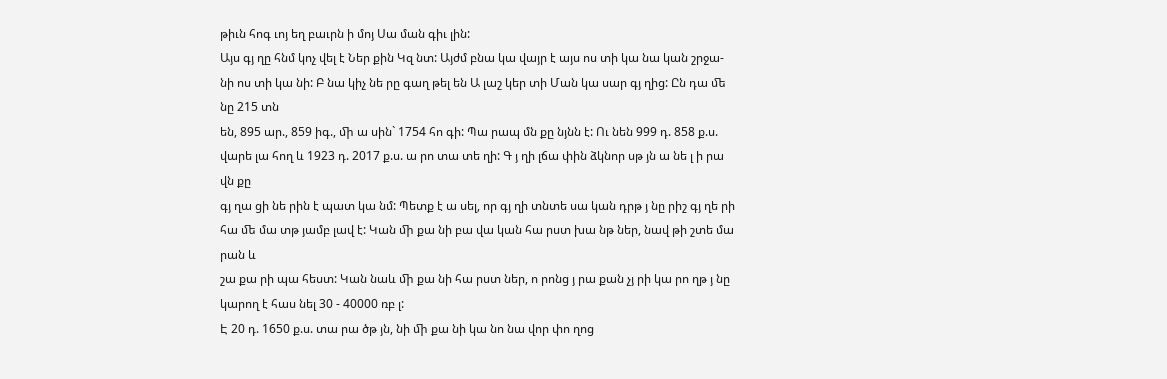թիւն հոգ ւոյ եղ բաւրն ի մոյ Սա ման գիւ լին:
Այս գյ ղը հնմ կոչ վել է Ներ քին Կզ նտ: Այժմ բնա կա վայր է այս ոս տի կա նա կան շրջա-
նի ոս տի կա նի: Բ նա կիչ նե րը գաղ թել են Ա լաշ կեր տի Ման կա սար գյ ղից: Ըն դա ﬔ նը 215 տն
են, 895 ար., 859 իգ., ﬕ ա սին` 1754 հո գի: Պա րապ մն քը նյնն է: Ու նեն 999 դ. 858 ք.ս. վարե լա հող և 1923 դ. 2017 ք.ս. ա րո տա տե ղի: Գ յ ղի լճա փին ձկնոր սթ յն ա նե լ ի րա վն քը
գյ ղա ցի նե րին է պատ կա նմ: Պետք է ա սել, որ գյ ղի տնտե սա կան դրթ յ նը րիշ գյ ղե րի
հա ﬔ մա տթ յամբ լավ է: Կան ﬕ քա նի բա վա կան հա րստ խա նթ ներ, նավ թի շտե մա րան և
շա քա րի պա հեստ: Կան նաև ﬕ քա նի հա րստ ներ, ո րոնց յ րա քան չյ րի կա րո ղթ յ նը կարող է հաս նել 30 - 40000 ռբ լ:
Է 20 դ. 1650 ք.ս. տա րա ծթ յն, նի ﬕ քա նի կա նո նա վոր փո ղոց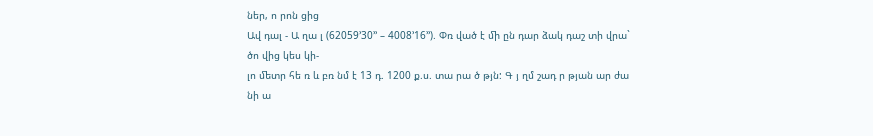ներ, ո րոն ցից
Ավ դալ - Ա ղա լ (62059’30’’ – 4008’16’’). Փռ ված է ﬕ ըն դար ձակ դաշ տի վրա` ծո վից կես կի-
լո ﬔտր հե ռ և բռ նմ է 13 դ. 1200 ք.ս. տա րա ծ թյն: Գ յ ղմ շադ ր թյան ար ժա նի ա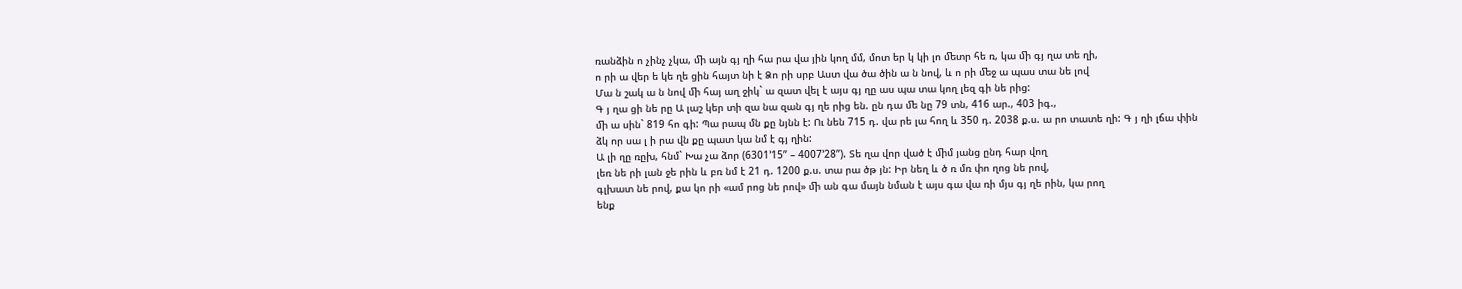ռանձին ո չինչ չկա, ﬕ այն գյ ղի հա րա վա յին կող մմ, մոտ եր կ կի լո ﬔտր հե ռ, կա ﬕ գյ ղա տե ղի,
ո րի ա վեր ե կե ղե ցին հայտ նի է Ձո րի սրբ Աստ վա ծա ծին ա ն նով, և ո րի ﬔջ ա պաս տա նե լով
Մա ն շակ ա ն նով ﬕ հայ աղ ջիկ` ա զատ վել է այս գյ ղը աս պա տա կող լեզ գի նե րից:
Գ յ ղա ցի նե րը Ա լաշ կեր տի զա նա զան գյ ղե րից են. ըն դա ﬔ նը 79 տն, 416 ար., 403 իգ.,
ﬕ ա սին` 819 հո գի: Պա րապ մն քը նյնն է: Ու նեն 715 դ. վա րե լա հող և 350 դ. 2038 ք.ս. ա րո տատե ղի: Գ յ ղի լճա փին ձկ որ սա լ ի րա վն քը պատ կա նմ է գյ ղին:
Ա լի ղը ռըխ, հնմ` Խա չա ձոր (6301’15” – 4007’28”). Տե ղա վոր ված է ﬕմ յանց ընդ հար վող
լեռ նե րի լան ջե րին և բռ նմ է 21 դ. 1200 ք.ս. տա րա ծթ յն: Իր նեղ և ծ ռ մռ փո ղոց նե րով,
գլխատ նե րով, քա կո րի «ամ րոց նե րով» ﬕ ան գա մայն նման է այս գա վա ռի մյս գյ ղե րին, կա րող
ենք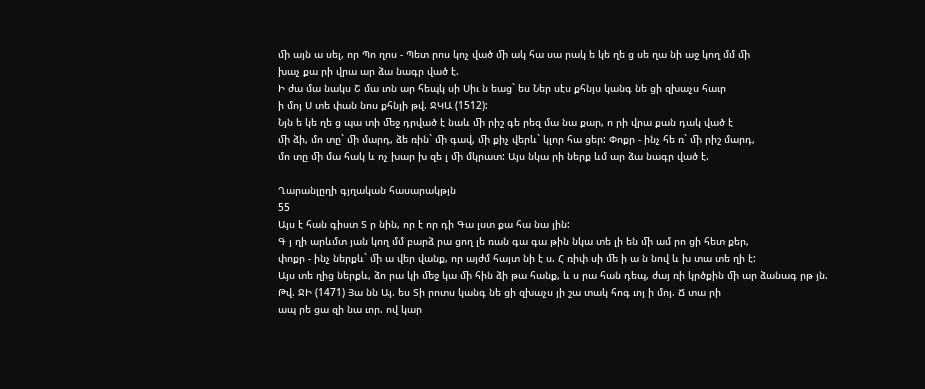ﬕ այն ա սել, որ Պո ղոս - Պետ րոս կոչ ված ﬕ ակ հա սա րակ ե կե ղե ց սե ղա նի աջ կող մմ ﬕ
խաչ քա րի վրա ար ձա նագր ված է.
Ի ժա մա նակս Շ մա ւոն ար հեպկ սի Սիւ ն եաց` ես Ներ սէս քհնյս կանգ նե ցի զխաչս հաւր
ի մոյ Ս տե փան նոս քհնյի թվ. ՋԿԱ (1512):
Նյն ե կե ղե ց պա տի ﬔջ դրված է նաև ﬕ րիշ գե րեզ մա նա քար, ո րի վրա քան դակ ված է
ﬕ ձի, մո տը` ﬕ մարդ, ձե ռին` ﬕ գավ, ﬕ քիչ վերև` կլոր հա ցեր: Փոքր - ինչ հե ռ` ﬕ րիշ մարդ,
մո տը ﬕ մա հակ և ոչ խար խ զե լ ﬕ մկրատ: Այս նկա րի ներք ևմ ար ձա նագր ված է.

Ղարանլըղի գյղական հասարակթյն
55
Այս է հան գիստ Տ ր նին, որ է որ դի Գա լստ քա հա նա յին:
Գ յ ղի արևմտ յան կող մմ բարձ րա ցող լե ռան գա գա թին նկա տե լի են ﬕ ամ րո ցի հետ քեր,
փոքր - ինչ ներքև` ﬕ ա վեր վանք, որ այժմ հայտ նի է ս. Հ ռիփ սի ﬔ ի ա ն նով և խ տա տե ղի է:
Այս տե ղից ներքև, ձո րա կի ﬔջ կա ﬕ հին ձի թա հանք, և ս րա հան դեպ, ժայ ռի կրծքին ﬕ ար ձանագ րթ յն.
Թվ. ՋԻ (1471) Յա նն Այ. ես Տի րոտս կանգ նե ցի զխաչս յի շա տակ հոգ ւոյ ի մոյ. Ճ տա րի
ապ րե ցա զի նա ւոր. ով կար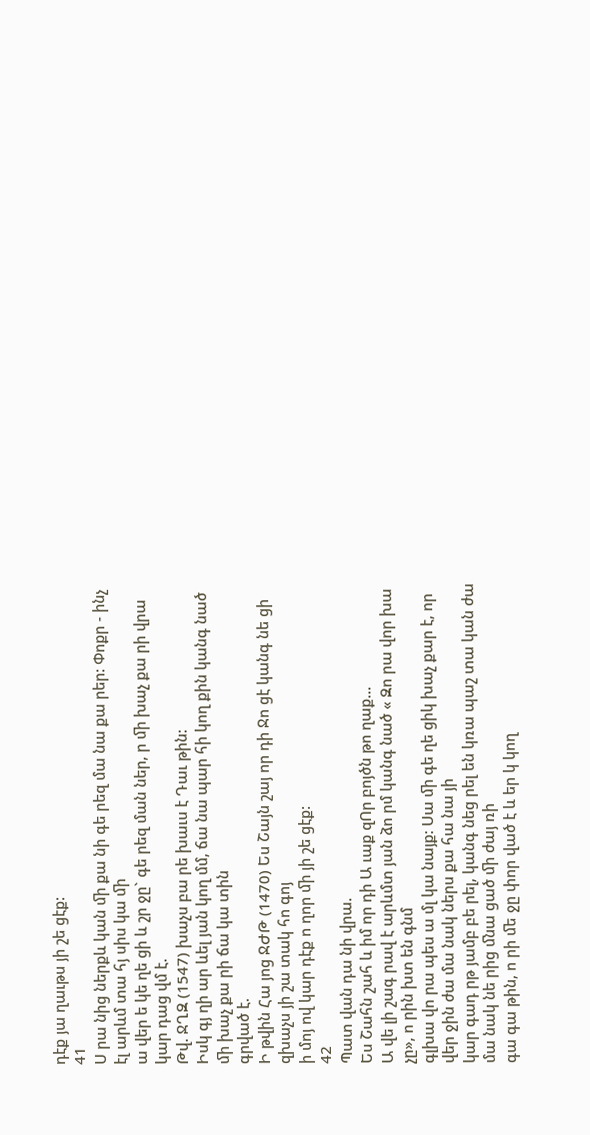դէք յա ղաւթս յի շե ցէք:
41
Ս րա նից ներքև կան ﬕ քա նի գե րեզ մա նա քա րեր: Փոքր - ինչ էլ արևմ տա հյ սիս կա ﬕ
ա վեր ե կե ղե ցի և շր ջը` գե րեզ ման ներ, ր ﬕ խաչ քա րի վրա կար դաց վմ է.
Թվ. ՋՂԶ (1547) խաչս բա րե խաւս է Դաւ թին:
Իսկ գյ ղի ար ևել յան կող մմ, ճա նա պար հի կող քին կանգ նած ﬕ խաչ քա րի ճա կա տին
գրված է.
Ի թվին Հա յոց ՋԺԹ (1470) Ես Շայն շայ որ դի Ջո ցէ կանգ նե ցի զխաչս յի շա տակ հո գոյ
ի մոյ ով կար դէք ո ղոր ﬕ յի շե ցէք:
42
Պատ վան դա նի վրա.
Ես Շահն շահ և իմ որ դի Ա ւաք զՈր բոյծն թո ղաք...
Ա վե լի շագ րավ է արևմտ յան ձո րմ կանգ նած « Զո րա վոր խա չը», ո րին խտ են գնմ
գլխա վո րա պես ա մլ կա նայք: Սա ﬕ գե ղե ցիկ խաչ քար է, որ վեր ջին ժա մա նակ ներս քա հա նա յի
կար գադ րթ յամբ բե րել, կանգ նեց րել են կռա պաշ տա կան ժա մա նակ նե րից ﬓա ցած ﬕ ժայ ռի
գա գա թին, ո րի ﬔ ջը փոր ված է և եր կ կող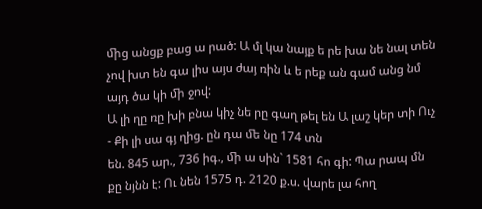ﬕց անցք բաց ա րած: Ա մլ կա նայք ե րե խա նե նալ տեն չով խտ են գա լիս այս ժայ ռին և ե րեք ան գամ անց նմ այդ ծա կի ﬕ ջով:
Ա լի ղը ռը խի բնա կիչ նե րը գաղ թել են Ա լաշ կեր տի Ուչ - Քի լի սա գյ ղից. ըն դա ﬔ նը 174 տն
են. 845 ար., 736 իգ., ﬕ ա սին` 1581 հո գի: Պա րապ մն քը նյնն է: Ու նեն 1575 դ. 2120 ք.ս. վարե լա հող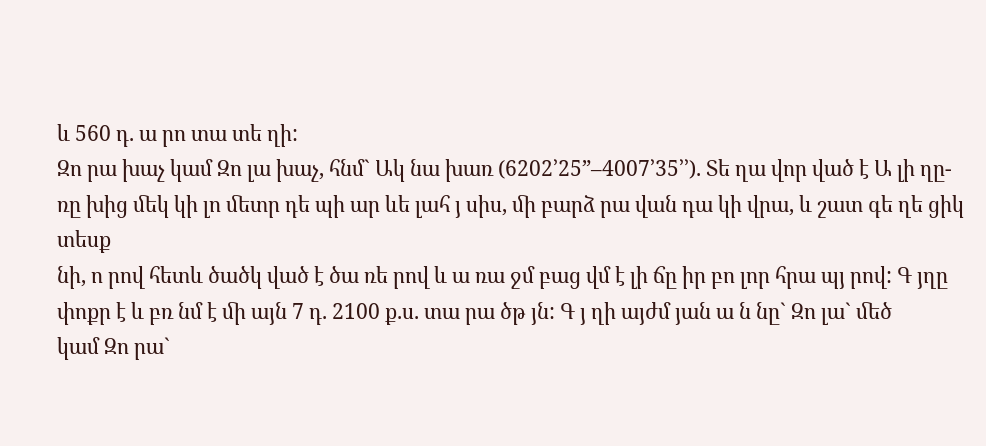և 560 դ. ա րո տա տե ղի:
Զո րա խաչ կամ Զո լա խաչ, հնմ` Ակ նա խառ (6202’25”–4007’35’’). Տե ղա վոր ված է Ա լի ղը-
ռը խից ﬔկ կի լո ﬔտր դե պի ար ևե լահ յ սիս, ﬕ բարձ րա վան դա կի վրա, և շատ գե ղե ցիկ տեսք
նի, ո րով հետև ծածկ ված է ծա ռե րով և ա ռա ջմ բաց վմ է լի ճը իր բո լոր հրա պյ րով: Գ յղը փոքր է և բռ նմ է ﬕ այն 7 դ. 2100 ք.ս. տա րա ծթ յն: Գ յ ղի այժմ յան ա ն նը` Զո լա` ﬔծ
կամ Զո րա`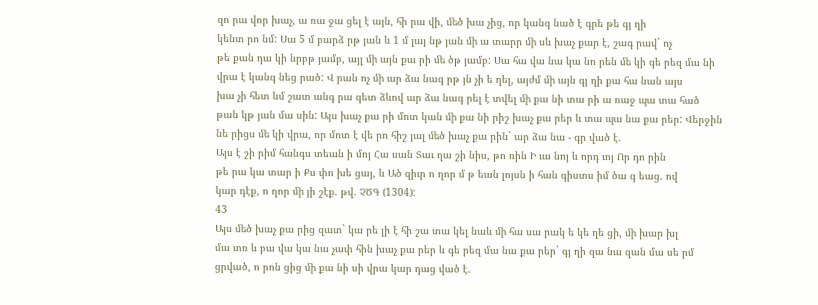զո րա վոր խաչ, ա ռա ջա ցել է այն, հի րա վի, ﬔծ խա չից, որ կանգ նած է գրե թե գյ ղի
կենտ րո նմ: Սա 5 մ բարձ րթ յան և 1 մ լայ նթ յան ﬕ ա տարր ﬕ սև խաչ քար է, շագ րավ` ոչ
թե քան դա կի նրբթ յամբ, այլ ﬕ այն քա րի ﬔ ծթ յամբ: Սա հա վա նա կա նո րեն ﬔ կի գե րեզ մա նի
վրա է կանգ նեց րած: Վ րան ոչ ﬕ ար ձա նագ րթ յն չի ե ղել, այժմ ﬕ այն գյ ղի քա հա նան այս
խա չի հետ ևմ շատ անգ րա գետ ձևով ար ձա նագ րել է տվել ﬕ քա նի տա րի ա ռաջ պա տա հած
թան կթ յան մա սին: Այս խաչ քա րի մոտ կան ﬕ քա նի րիշ խաչ քա րեր և տա պա նա քա րեր: Վերջին նե րիցս ﬔ կի վրա, որ մոտ է վե րո հիշ յալ ﬔծ խաչ քա րին` ար ձա նա - գր ված է.
Այս է շի րիմ հանգս տեան ի մոյ Հա սան Տաւ ղա շի նիս, թո ռին Ի ւա նոյ և որդ ւոյ Որ դո րին
թե րա կա տար ի Քս փո խե ցայ, և Ած զիւր ո ղոր մ թ եան լոյսն ի հան գիստս իմ ծա գ եաց. ով
կար դէք, ո ղոր ﬕ յի շէք. թվ. ՉԾԳ (1304):
43
Այս ﬔծ խաչ քա րից զատ` կա րե լի է հի շա տա կել նաև ﬕ հա սա րակ ե կե ղե ցի, ﬕ խար խլ
մա տռ և բա վա կա նա չափ հին խաչ քա րեր և գե րեզ մա նա քա րեր` գյ ղի զա նա զան մա սե րմ
ցրված, ո րոն ցից ﬕ քա նի սի վրա կար դաց ված է.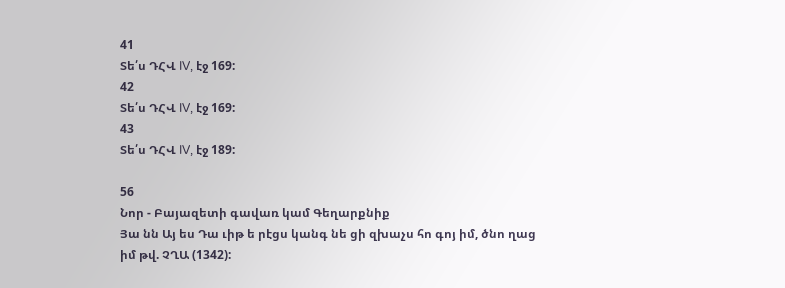41
Տե՛ս ԴՀՎ IV, էջ 169:
42
Տե՛ս ԴՀՎ IV, էջ 169:
43
Տե՛ս ԴՀՎ IV, էջ 189:

56
Նոր - Բայազետի գավառ կամ Գեղարքնիք
Յա նն Այ ես Դա ւիթ ե րէցս կանգ նե ցի զխաչս հո գոյ իմ, ծնո ղաց իմ թվ. ՉՂԱ (1342):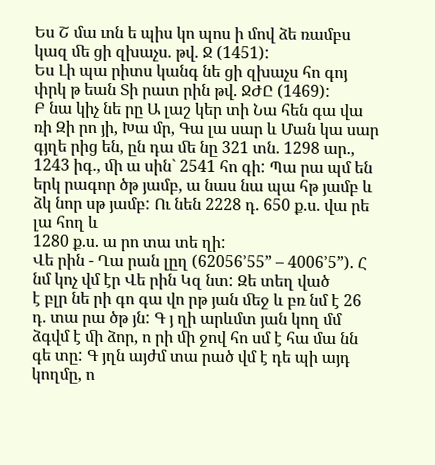Ես Շ մա ւոն ե պիս կո պոս ի մով ձե ռամբս կազ ﬔ ցի զխաչս. թվ. Ջ (1451):
Ես Լի պա րիտս կանգ նե ցի զխաչս հո գոյ փրկ թ եան Տի րատ րին թվ. ՋԺԸ (1469):
Բ նա կիչ նե րը Ա լաշ կեր տի Նա հեն գա վա ռի Զի րո յի, Խա մր, Գա լա սար և Ման կա սար գյղե րից են, ըն դա ﬔ նը 321 տն. 1298 ար., 1243 իգ., ﬕ ա սին` 2541 հո գի: Պա րա պմ են երկ րագոր ծթ յամբ, ա նաս նա պա հթ յամբ և ձկ նոր սթ յամբ: Ու նեն 2228 դ. 650 ք.ս. վա րե լա հող և
1280 ք.ս. ա րո տա տե ղի:
Վե րին - Ղա րան լըղ (62056’55” – 4006’5”). Հ նմ կոչ վմ էր Վե րին Կզ նտ: Զե տեղ ված
է բլր նե րի գո գա վո րթ յան ﬔջ և բռ նմ է 26 դ. տա րա ծթ յն: Գ յ ղի արևմտ յան կող մմ
ձգվմ է ﬕ ձոր, ո րի ﬕ ջով հո սմ է հա մա նն գե տը: Գ յղն այժմ տա րած վմ է դե պի այդ կողմը, ո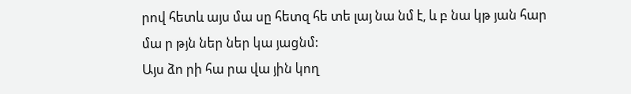րով հետև այս մա սը հետզ հե տե լայ նա նմ է, և բ նա կթ յան հար մա ր թյն ներ ներ կա յացնմ:
Այս ձո րի հա րա վա յին կող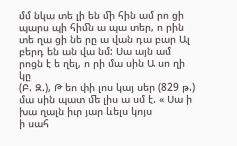մմ նկա տե լի են ﬕ հին ամ րո ցի պարս պի հիﬓ ա պա տեր, ո րին
տե ղա ցի նե րը ա վան դա բար Ալ բերդ են ան վա նմ: Սա այն ամ րոցն է ե ղել, ո րի մա սին Ա սո ղի կը
(Բ. Զ.), Թ եո փի լոս կայ սեր (829 թ.) մա սին պատ ﬔ լիս ա սմ է. « Սա ի խա ղալն իւր յար ևելս կոյս
ի սահ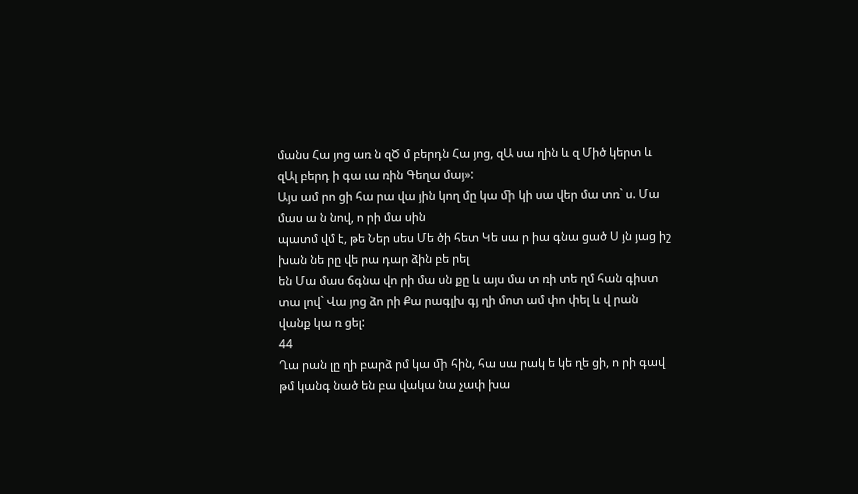մանս Հա յոց առ ն զԾ մ բերդն Հա յոց, զԱ սա ղին և զ Միծ կերտ և զԱլ բերդ ի գա ւա ռին Գեղա մայ»:
Այս ամ րո ցի հա րա վա յին կող մը կա ﬕ կի սա վեր մա տռ` ս. Մա մաս ա ն նով, ո րի մա սին
պատմ վմ է, թե Ներ սես Մե ծի հետ Կե սա ր իա գնա ցած Ս յն յաց իշ խան նե րը վե րա դար ձին բե րել
են Մա մաս ճգնա վո րի մա սն քը և այս մա տ ռի տե ղմ հան գիստ տա լով` Վա յոց ձո րի Քա րագլխ գյ ղի մոտ ամ փո փել և վ րան վանք կա ռ ցել:
44
Ղա րան լը ղի բարձ րմ կա ﬕ հին, հա սա րակ ե կե ղե ցի, ո րի գավ թմ կանգ նած են բա վակա նա չափ խա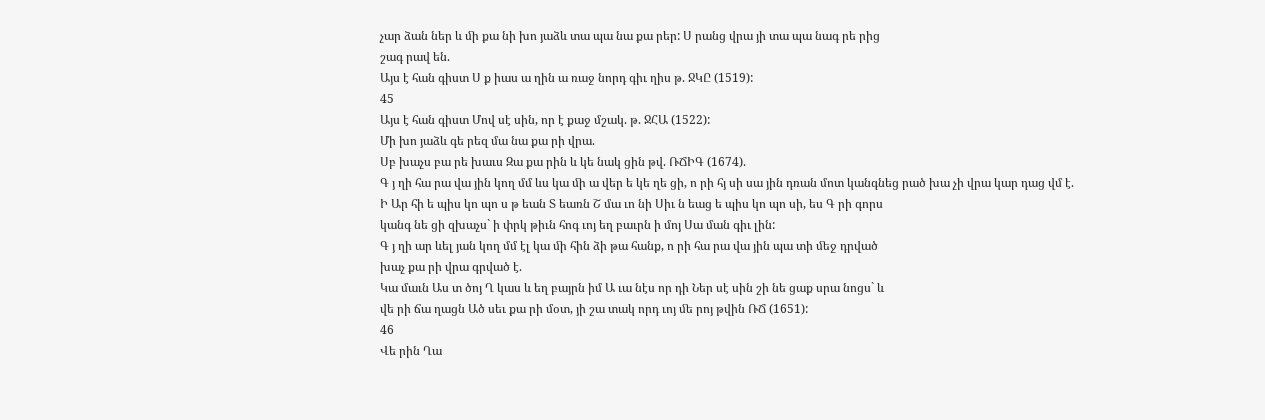չար ձան ներ և ﬕ քա նի խո յաձև տա պա նա քա րեր: Ս րանց վրա յի տա պա նագ րե րից
շագ րավ են.
Այս է հան գիստ Ս ք իաս ա ղին ա ռաջ նորդ գիւ ղիս թ. ՋԿԸ (1519):
45
Այս է հան գիստ Մով սէ սին, որ է քաջ մշակ. թ. ՋՀԱ (1522):
Մի խո յաձև գե րեզ մա նա քա րի վրա.
Սբ խաչս բա րե խաւս Զա քա րին և կե նակ ցին թվ. ՌՃԻԳ (1674).
Գ յ ղի հա րա վա յին կող մմ ևս կա ﬕ ա վեր ե կե ղե ցի, ո րի հյ սի սա յին դռան մոտ կանգնեց րած խա չի վրա կար դաց վմ է.
Ի Ար հի ե պիս կո պո ս թ եան Տ եառն Շ մա ւո նի Սիւ ն եաց ե պիս կո պո սի, ես Գ րի գորս
կանգ նե ցի զխաչս` ի փրկ թիւն հոգ ւոյ եղ բաւրն ի մոյ Սա ման գիւ լին:
Գ յ ղի ար ևել յան կող մմ էլ կա ﬕ հին ձի թա հանք, ո րի հա րա վա յին պա տի ﬔջ դրված
խաչ քա րի վրա գրված է.
Կա մաւն Աս տ ծոյ Ղ կաս և եղ բայրն իմ Ա ւա նէս որ դի Ներ սէ սին շի նե ցաք սրա նոցս` և
վե րի ճա ղացն Ած սեւ քա րի մօտ, յի շա տակ որդ ւոյ ﬔ րոյ թվին ՌՃ (1651):
46
Վե րին Ղա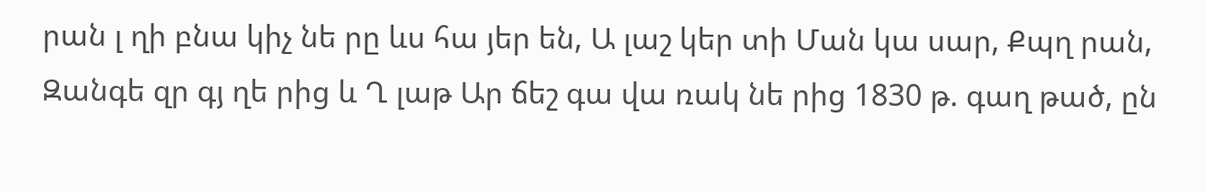րան լ ղի բնա կիչ նե րը ևս հա յեր են, Ա լաշ կեր տի Ման կա սար, Քպղ րան, Զանգե զր գյ ղե րից և Ղ լաթ Ար ճեշ գա վա ռակ նե րից 1830 թ. գաղ թած, ըն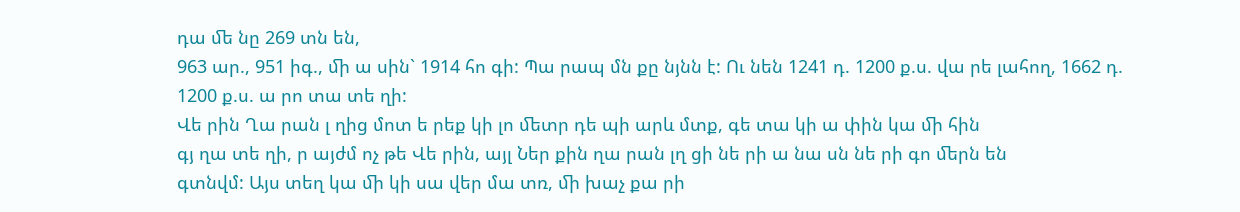դա ﬔ նը 269 տն են,
963 ար., 951 իգ., ﬕ ա սին` 1914 հո գի: Պա րապ մն քը նյնն է: Ու նեն 1241 դ. 1200 ք.ս. վա րե լահող, 1662 դ. 1200 ք.ս. ա րո տա տե ղի:
Վե րին Ղա րան լ ղից մոտ ե րեք կի լո ﬔտր դե պի արև մտք, գե տա կի ա փին կա ﬕ հին
գյ ղա տե ղի, ր այժմ ոչ թե Վե րին, այլ Ներ քին ղա րան լղ ցի նե րի ա նա սն նե րի գո ﬔրն են
գտնվմ: Այս տեղ կա ﬕ կի սա վեր մա տռ, ﬕ խաչ քա րի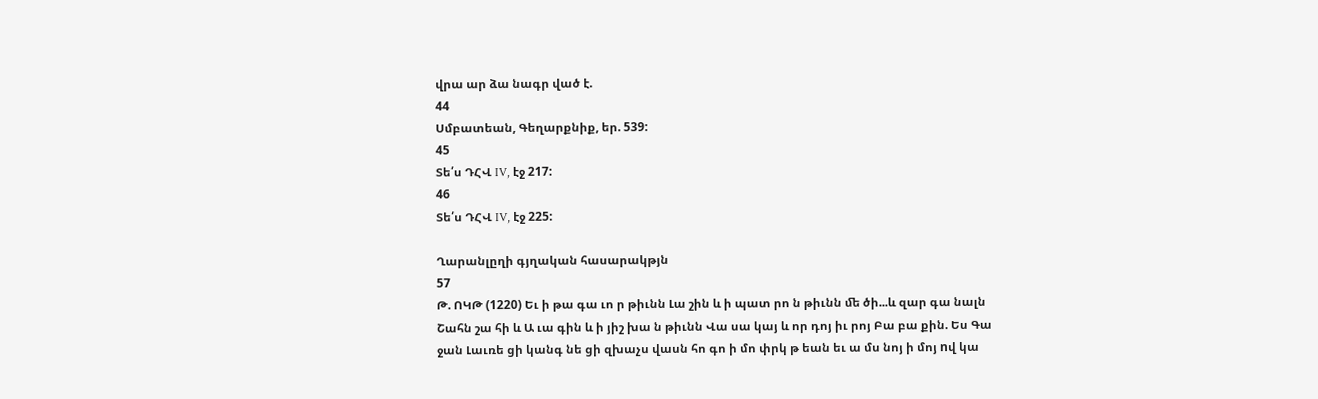վրա ար ձա նագր ված է.
44
Սմբատեան, Գեղարքնիք, եր. 539:
45
Տե՛ս ԴՀՎ IV, էջ 217:
46
Տե՛ս ԴՀՎ IV, էջ 225:

Ղարանլըղի գյղական հասարակթյն
57
Թ. ՈԿԹ (1220) Եւ ի թա գա ւո ր թիւնն Լա շին և ի պատ րո ն թիւնն ﬔ ծի...և զար գա նալն
Շահն շա հի և Ա ւա գին և ի յիշ խա ն թիւնն Վա սա կայ և որ դոյ իւ րոյ Բա բա քին. Ես Գա ջան Լաւռե ցի կանգ նե ցի զխաչս վասն հո գո ի մո փրկ թ եան եւ ա մս նոյ ի մոյ nվ կա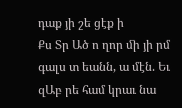դաք յի շե ցէք ի
Քս Տր Ած ո ղոր ﬕ յի րմ գալս տ եանն, ա մէն. Եւ զԱբ րե համ կրաւ նա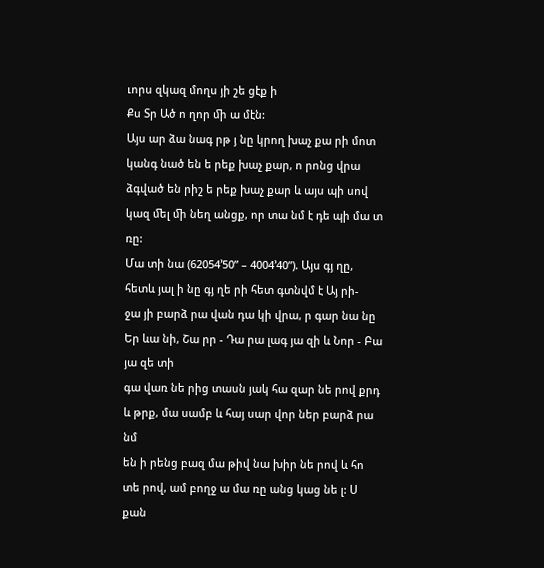ւորս զկազ մողս յի շե ցէք ի
Քս Տր Ած ո ղոր ﬕ ա մէն:
Այս ար ձա նագ րթ յ նը կրող խաչ քա րի մոտ կանգ նած են ե րեք խաչ քար, ո րոնց վրա
ձգված են րիշ ե րեք խաչ քար և այս պի սով կազ ﬔլ ﬕ նեղ անցք, որ տա նմ է դե պի մա տ ռը:
Մա տի նա (62054’50” – 4004’40”). Այս գյ ղը, հետև յալ ի նը գյ ղե րի հետ գտնվմ է Այ րի-
ջա յի բարձ րա վան դա կի վրա, ր գար նա նը Եր ևա նի, Շա րր - Դա րա լագ յա զի և Նոր - Բա յա զե տի
գա վառ նե րից տասն յակ հա զար նե րով քրդ և թրք, մա սամբ և հայ սար վոր ներ բարձ րա նմ
են ի րենց բազ մա թիվ նա խիր նե րով և հո տե րով, ամ բողջ ա մա ռը անց կաց նե լ: Ս քան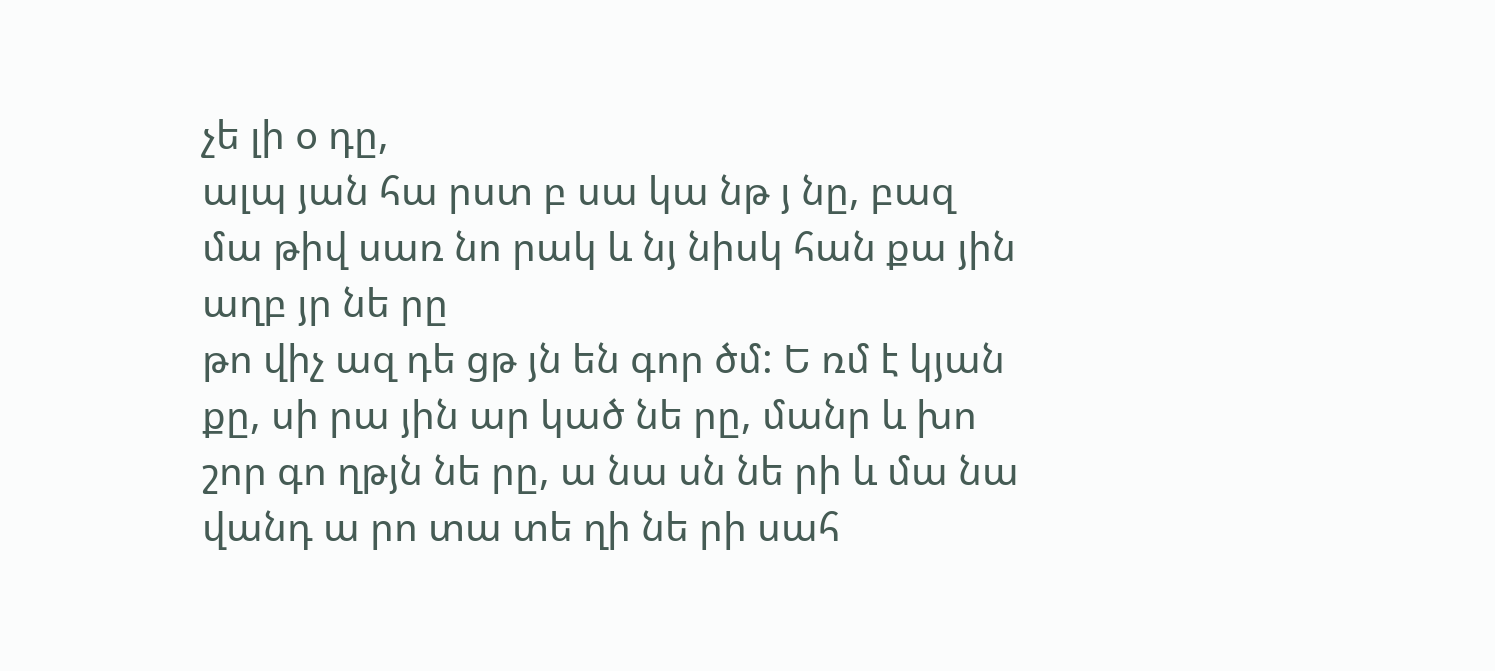չե լի օ դը,
ալպ յան հա րստ բ սա կա նթ յ նը, բազ մա թիվ սառ նո րակ և նյ նիսկ հան քա յին աղբ յր նե րը
թո վիչ ազ դե ցթ յն են գոր ծմ: Ե ռմ է կյան քը, սի րա յին ար կած նե րը, մանր և խո շոր գո ղթյն նե րը, ա նա սն նե րի և մա նա վանդ ա րո տա տե ղի նե րի սահ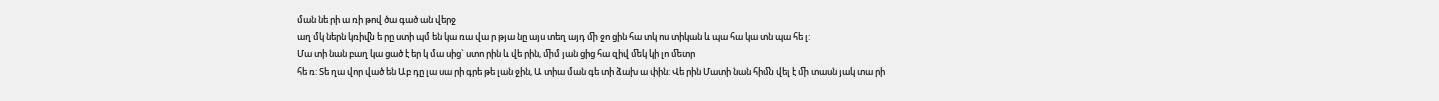ման նե րի ա ռի թով ծա գած ան վերջ
աղ մկ ներն կռիﬖ ե րը ստի պմ են կա ռա վա ր թյա նը այս տեղ այդ ﬕ ջո ցին հա տկ ոս տիկան և պա հա կա տն պա հե լ:
Մա տի նան բաղ կա ցած է եր կ մա սից` ստո րին և վե րին, ﬕմ յան ցից հա զիվ ﬔկ կի լո ﬔտր
հե ռ: Տե ղա վոր ված են Աբ դը լա սա րի գրե թե լան ջին, Ա տիա ման գե տի ձախ ա փին: Վե րին Մատի նան հիﬓ վել է ﬕ տասն յակ տա րի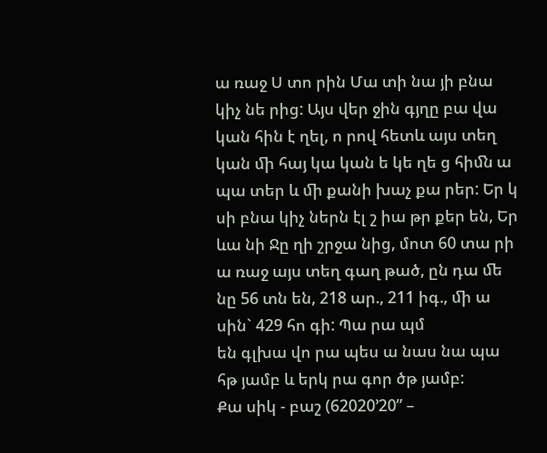ա ռաջ Ս տո րին Մա տի նա յի բնա կիչ նե րից: Այս վեր ջին գյղը բա վա կան հին է ղել, ո րով հետև այս տեղ կան ﬕ հայ կա կան ե կե ղե ց հիﬓ ա պա տեր և ﬕ քանի խաչ քա րեր: Եր կ սի բնա կիչ ներն էլ շ իա թր քեր են, Եր ևա նի Ջը ղի շրջա նից, մոտ 60 տա րի
ա ռաջ այս տեղ գաղ թած, ըն դա ﬔ նը 56 տն են, 218 ար., 211 իգ., ﬕ ա սին` 429 հո գի: Պա րա պմ
են գլխա վո րա պես ա նաս նա պա հթ յամբ և երկ րա գոր ծթ յամբ:
Քա սիկ - բաշ (62020’20” –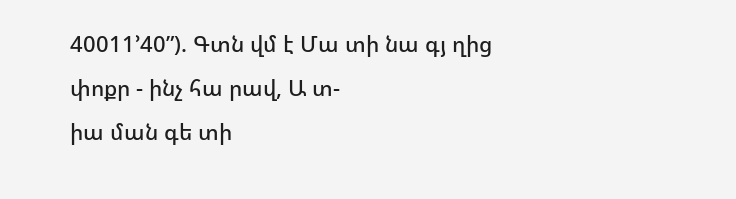40011’40”). Գտն վմ է Մա տի նա գյ ղից փոքր - ինչ հա րավ, Ա տ-
իա ման գե տի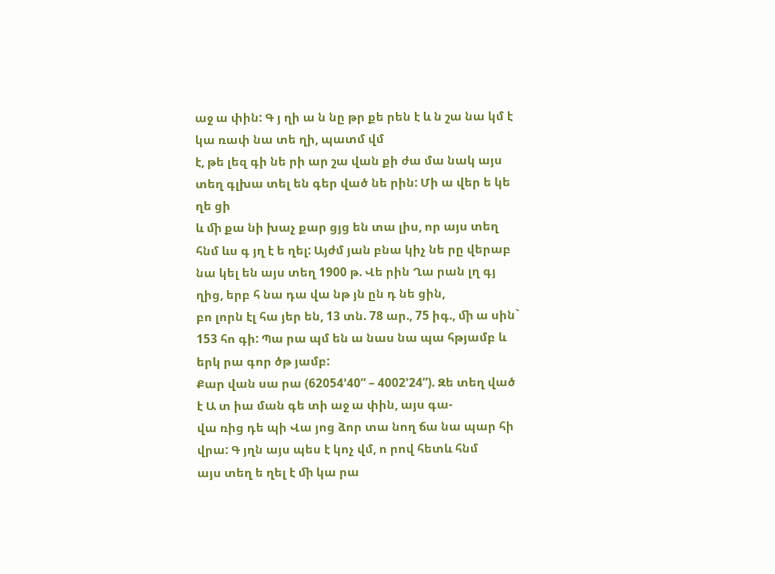աջ ա փին: Գ յ ղի ա ն նը թր քե րեն է և ն շա նա կմ է կա ռափ նա տե ղի, պատմ վմ
է, թե լեզ գի նե րի ար շա վան քի ժա մա նակ այս տեղ գլխա տել են գեր ված նե րին: Մի ա վեր ե կե ղե ցի
և ﬕ քա նի խաչ քար ցյց են տա լիս, որ այս տեղ հնմ ևս գ յղ է ե ղել: Այժմ յան բնա կիչ նե րը վերաբ նա կել են այս տեղ 1900 թ. Վե րին Ղա րան լղ գյ ղից, երբ հ նա դա վա նթ յն ըն դ նե ցին,
բո լորն էլ հա յեր են, 13 տն. 78 ար., 75 իգ., ﬕ ա սին` 153 հո գի: Պա րա պմ են ա նաս նա պա հթյամբ և երկ րա գոր ծթ յամբ:
Քար վան սա րա (62054’40” – 4002’24”). Զե տեղ ված է Ա տ իա ման գե տի աջ ա փին, այս գա-
վա ռից դե պի Վա յոց ձոր տա նող ճա նա պար հի վրա: Գ յղն այս պես է կոչ վմ, ո րով հետև հնմ
այս տեղ ե ղել է ﬕ կա րա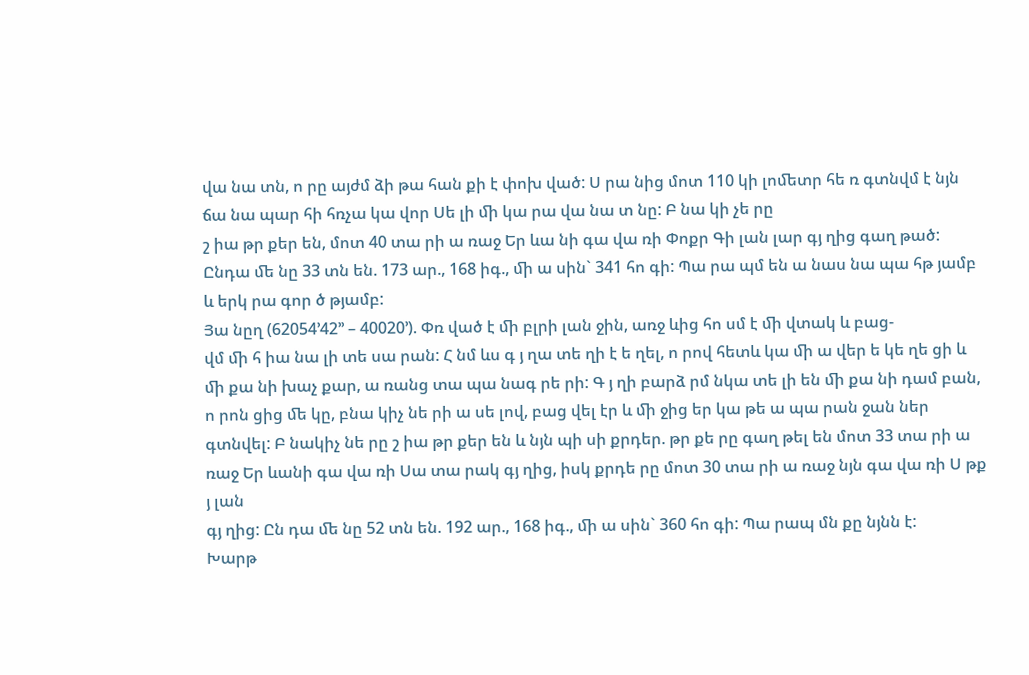վա նա տն, ո րը այժմ ձի թա հան քի է փոխ ված: Ս րա նից մոտ 110 կի լոﬔտր հե ռ գտնվմ է նյն ճա նա պար հի հռչա կա վոր Սե լի ﬕ կա րա վա նա տ նը: Բ նա կի չե րը
շ իա թր քեր են, մոտ 40 տա րի ա ռաջ Եր ևա նի գա վա ռի Փոքր Գի լան լար գյ ղից գաղ թած: Ընդա ﬔ նը 33 տն են. 173 ար., 168 իգ., ﬕ ա սին` 341 հո գի: Պա րա պմ են ա նաս նա պա հթ յամբ
և երկ րա գոր ծ թյամբ:
Յա նըղ (62054’42’’ – 40020’). Փռ ված է ﬕ բլրի լան ջին, առջ ևից հո սմ է ﬕ վտակ և բաց-
վմ ﬕ հ իա նա լի տե սա րան: Հ նմ ևս գ յ ղա տե ղի է ե ղել, ո րով հետև կա ﬕ ա վեր ե կե ղե ցի և
ﬕ քա նի խաչ քար, ա ռանց տա պա նագ րե րի: Գ յ ղի բարձ րմ նկա տե լի են ﬕ քա նի դամ բան,
ո րոն ցից ﬔ կը, բնա կիչ նե րի ա սե լով, բաց վել էր և ﬕ ջից եր կա թե ա պա րան ջան ներ գտնվել: Բ նակիչ նե րը շ իա թր քեր են և նյն պի սի քրդեր. թր քե րը գաղ թել են մոտ 33 տա րի ա ռաջ Եր ևանի գա վա ռի Սա տա րակ գյ ղից, իսկ քրդե րը մոտ 30 տա րի ա ռաջ նյն գա վա ռի Ս թք յ լան
գյ ղից: Ըն դա ﬔ նը 52 տն են. 192 ար., 168 իգ., ﬕ ա սին` 360 հո գի: Պա րապ մն քը նյնն է:
Խարթ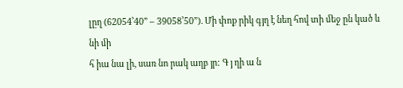լըղ (62054’40” – 39058’50”). Մի փոք րիկ գյղ է նեղ հով տի ﬔջ ըն կած և նի ﬕ
հ իա նա լի, սառ նո րակ աղբ յր: Գ յ ղի ա ն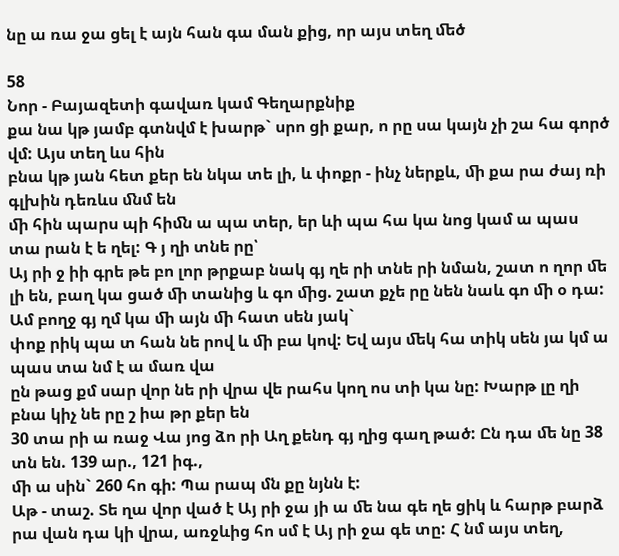նը ա ռա ջա ցել է այն հան գա ման քից, որ այս տեղ ﬔծ

58
Նոր - Բայազետի գավառ կամ Գեղարքնիք
քա նա կթ յամբ գտնվմ է խարթ` սրո ցի քար, ո րը սա կայն չի շա հա գործ վմ: Այս տեղ ևս հին
բնա կթ յան հետ քեր են նկա տե լի, և փոքր - ինչ ներքև, ﬕ քա րա ժայ ռի գլխին դեռևս ﬓմ են
ﬕ հին պարս պի հիﬓ ա պա տեր, եր ևի պա հա կա նոց կամ ա պաս տա րան է ե ղել: Գ յ ղի տնե րը՝
Այ րի ջ իի գրե թե բո լոր թրքաբ նակ գյ ղե րի տնե րի նման, շատ ո ղոր ﬔ լի են, բաղ կա ցած ﬕ տանից և գո ﬕց. շատ քչե րը նեն նաև գո ﬕ օ դա: Ամ բողջ գյ ղմ կա ﬕ այն ﬕ հատ սեն յակ`
փոք րիկ պա տ հան նե րով և ﬕ բա կով: Եվ այս ﬔկ հա տիկ սեն յա կմ ա պաս տա նմ է ա մառ վա
ըն թաց քմ սար վոր նե րի վրա վե րահս կող ոս տի կա նը: Խարթ լը ղի բնա կիչ նե րը շ իա թր քեր են
30 տա րի ա ռաջ Վա յոց ձո րի Աղ քենդ գյ ղից գաղ թած: Ըն դա ﬔ նը 38 տն են. 139 ար., 121 իգ.,
ﬕ ա սին` 260 հո գի: Պա րապ մն քը նյնն է:
Աթ - տաշ. Տե ղա վոր ված է Այ րի ջա յի ա ﬔ նա գե ղե ցիկ և հարթ բարձ րա վան դա կի վրա, առջևից հո սմ է Այ րի ջա գե տը: Հ նմ այս տեղ,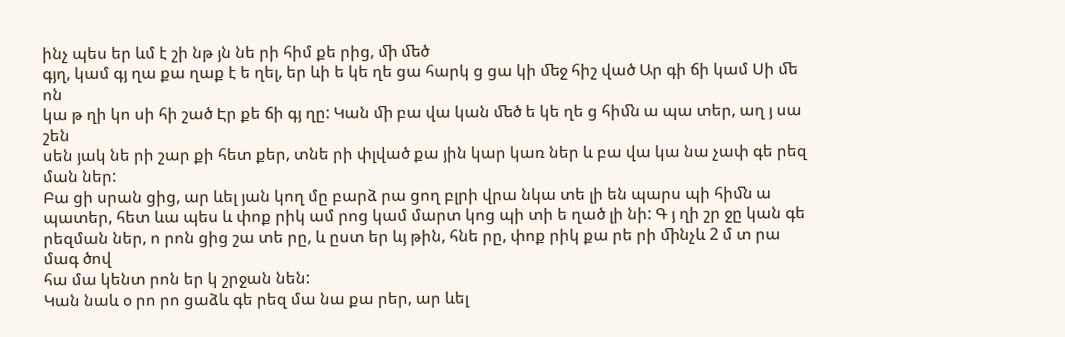ինչ պես եր ևմ է շի նթ յն նե րի հիմ քե րից, ﬕ ﬔծ
գյղ, կամ գյ ղա քա ղաք է ե ղել, եր ևի ե կե ղե ցա հարկ ց ցա կի ﬔջ հիշ ված Ար գի ճի կամ Սի ﬔ ոն
կա թ ղի կո սի հի շած Էր քե ճի գյ ղը: Կան ﬕ բա վա կան ﬔծ ե կե ղե ց հիﬓ ա պա տեր, աղ յ սա շեն
սեն յակ նե րի շար քի հետ քեր, տնե րի փլված քա յին կար կառ ներ և բա վա կա նա չափ գե րեզ ման ներ:
Բա ցի սրան ցից, ար ևել յան կող մը բարձ րա ցող բլրի վրա նկա տե լի են պարս պի հիﬓ ա պատեր, հետ ևա պես և փոք րիկ ամ րոց կամ մարտ կոց պի տի ե ղած լի նի: Գ յ ղի շր ջը կան գե րեզման ներ, ո րոն ցից շա տե րը, և ըստ եր ևյ թին, հնե րը, փոք րիկ քա րե րի ﬕնչև 2 մ տ րա մագ ծով
հա մա կենտ րոն եր կ շրջան նեն:
Կան նաև օ րո րո ցաձև գե րեզ մա նա քա րեր, ար ևել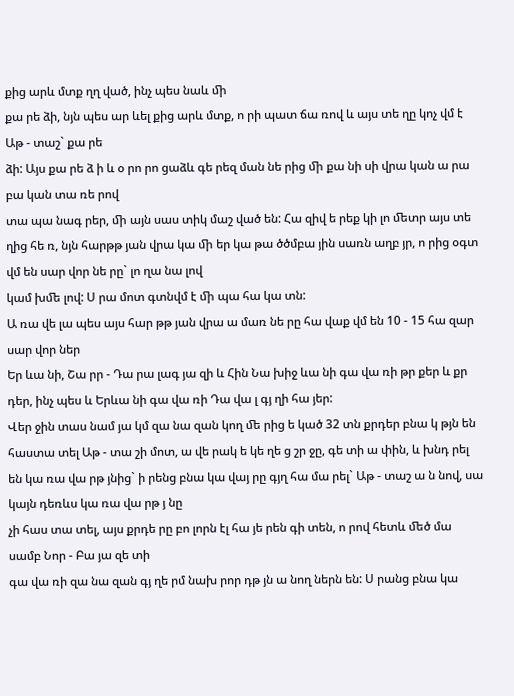քից արև մտք ղղ ված, ինչ պես նաև ﬕ
քա րե ձի, նյն պես ար ևել քից արև մտք, ո րի պատ ճա ռով և այս տե ղը կոչ վմ է Աթ - տաշ` քա րե
ձի: Այս քա րե ձ ի և օ րո րո ցաձև գե րեզ ման նե րից ﬕ քա նի սի վրա կան ա րա բա կան տա ռե րով
տա պա նագ րեր, ﬕ այն սաս տիկ մաշ ված են: Հա զիվ ե րեք կի լո ﬔտր այս տե ղից հե ռ, նյն հարթթ յան վրա կա ﬕ եր կա թա ծծմբա յին սառն աղբ յր, ո րից օգտ վմ են սար վոր նե րը` լո ղա նա լով
կամ խﬔ լով: Ս րա մոտ գտնվմ է ﬕ պա հա կա տն:
Ա ռա վե լա պես այս հար թթ յան վրա ա մառ նե րը հա վաք վմ են 10 - 15 հա զար սար վոր ներ
Եր ևա նի, Շա րր - Դա րա լագ յա զի և Հին Նա խիջ ևա նի գա վա ռի թր քեր և քր դեր, ինչ պես և Երևա նի գա վա ռի Դա վա լ գյ ղի հա յեր:
Վեր ջին տաս նամ յա կմ զա նա զան կող ﬔ րից ե կած 32 տն քրդեր բնա կ թյն են հաստա տել Աթ - տա շի մոտ, ա վե րակ ե կե ղե ց շր ջը, գե տի ա փին, և խնդ րել են կա ռա վա րթ յնից` ի րենց բնա կա վայ րը գյղ հա մա րել` Աթ - տաշ ա ն նով, սա կայն դեռևս կա ռա վա րթ յ նը
չի հաս տա տել, այս քրդե րը բո լորն էլ հա յե րեն գի տեն, ո րով հետև ﬔծ մա սամբ Նոր - Բա յա զե տի
գա վա ռի զա նա զան գյ ղե րմ նախ րոր դթ յն ա նող ներն են: Ս րանց բնա կա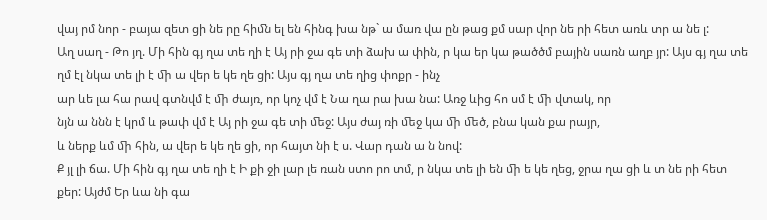վայ րմ նոր - բայա զետ ցի նե րը հիﬓ ել են հինգ խա նթ` ա մառ վա ըն թաց քմ սար վոր նե րի հետ առև տր ա նե լ:
Աղ սաղ - Թո յղ. Մի հին գյ ղա տե ղի է Այ րի ջա գե տի ձախ ա փին, ր կա եր կա թածծմ բային սառն աղբ յր: Այս գյ ղա տե ղմ էլ նկա տե լի է ﬕ ա վեր ե կե ղե ցի: Այս գյ ղա տե ղից փոքր - ինչ
ար ևե լա հա րավ գտնվմ է ﬕ ժայռ, որ կոչ վմ է Նա ղա րա խա նա: Առջ ևից հո սմ է ﬕ վտակ, որ
նյն ա ննն է կրմ և թափ վմ է Այ րի ջա գե տի ﬔջ: Այս ժայ ռի ﬔջ կա ﬕ ﬔծ, բնա կան քա րայր,
և ներք ևմ ﬕ հին, ա վեր ե կե ղե ցի, որ հայտ նի է ս. Վար դան ա ն նով:
Ք յլ լի ճա. Մի հին գյ ղա տե ղի է Ի քի ջի լար լե ռան ստո րո տմ, ր նկա տե լի են ﬕ ե կե ղեց, ջրա ղա ցի և տ նե րի հետ քեր: Այժմ Եր ևա նի գա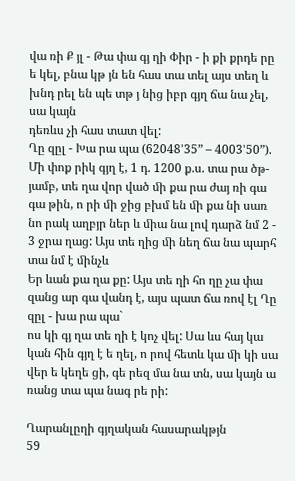վա ռի Ք յլ - Թա փա գյ ղի Փիր - ի քի քրդե րը
ե կել, բնա կթ յն են հաս տա տել այս տեղ և խնդ րել են պե տթ յ նից իբր գյղ ճա նա չել, սա կայն
դեռևս չի հաս տատ վել:
Ղը զըլ - Խա րա պա (62048’35” – 4003’50”). Մի փոք րիկ գյղ է, 1 դ. 1200 ք.ս. տա րա ծթ-
յամբ, տե ղա վոր ված ﬕ քա րա ժայ ռի գա գա թին, ո րի ﬕ ջից բխմ են ﬕ քա նի սառ նո րակ աղբյր ներ և ﬕա նա լով դարձ նմ 2 - 3 ջրա ղաց: Այս տե ղից ﬕ նեղ ճա նա պարհ տա նմ է ﬕնչև
Եր ևան քա ղա քը: Այս տե ղի հո ղը չա փա զանց ար գա վանդ է, այս պատ ճա ռով էլ Ղը զըլ - խա րա պա`
ոս կի գյ ղա տե ղի է կոչ վել: Սա ևս հայ կա կան հին գյղ է ե ղել, ո րով հետև կա ﬕ կի սա վեր ե կեղե ցի, գե րեզ մա նա տն, սա կայն ա ռանց տա պա նագ րե րի:

Ղարանլըղի գյղական հասարակթյն
59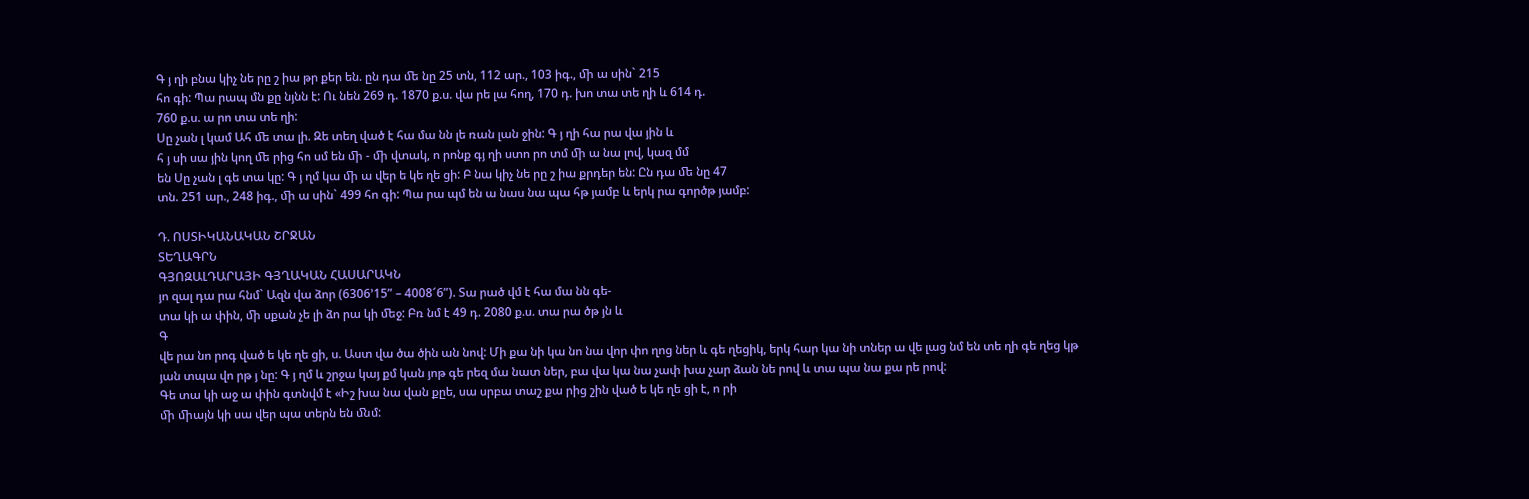Գ յ ղի բնա կիչ նե րը շ իա թր քեր են. ըն դա ﬔ նը 25 տն, 112 ար., 103 իգ., ﬕ ա սին` 215
հո գի: Պա րապ մն քը նյնն է: Ու նեն 269 դ. 1870 ք.ս. վա րե լա հող, 170 դ. խո տա տե ղի և 614 դ.
760 ք.ս. ա րո տա տե ղի:
Սը չան լ կամ Ահ ﬔ տա լի. Զե տեղ ված է հա մա նն լե ռան լան ջին: Գ յ ղի հա րա վա յին և
հ յ սի սա յին կող ﬔ րից հո սմ են ﬕ - ﬕ վտակ, ո րոնք գյ ղի ստո րո տմ ﬕ ա նա լով, կազ մմ
են Սը չան լ գե տա կը: Գ յ ղմ կա ﬕ ա վեր ե կե ղե ցի: Բ նա կիչ նե րը շ իա քրդեր են: Ըն դա ﬔ նը 47
տն. 251 ար., 248 իգ., ﬕ ա սին` 499 հո գի: Պա րա պմ են ա նաս նա պա հթ յամբ և երկ րա գործթ յամբ:

Դ. ՈՍՏԻԿԱՆԱԿԱՆ ՇՐՋԱՆ
ՏԵՂԱԳՐՆ
ԳՅՈԶԱԼԴԱՐԱՅԻ ԳՅՂԱԿԱՆ ՀԱՍԱՐԱԿՆ
յո զալ դա րա հնմ` Ազն վա ձոր (6306’15” – 4008՜6”). Տա րած վմ է հա մա նն գե-
տա կի ա փին, ﬕ սքան չե լի ձո րա կի ﬔջ: Բռ նմ է 49 դ. 2080 ք.ս. տա րա ծթ յն և
Գ
վե րա նո րոգ ված ե կե ղե ցի, ս. Աստ վա ծա ծին ան նով: Մի քա նի կա նո նա վոր փո ղոց ներ և գե ղեցիկ, երկ հար կա նի տներ ա վե լաց նմ են տե ղի գե ղեց կթ յան տպա վո րթ յ նը: Գ յ ղմ և շրջա կայ քմ կան յոթ գե րեզ մա նատ ներ, բա վա կա նա չափ խա չար ձան նե րով և տա պա նա քա րե րով:
Գե տա կի աջ ա փին գտնվմ է «Իշ խա նա վան քըե, սա սրբա տաշ քա րից շին ված ե կե ղե ցի է, ո րի
ﬕ ﬕայն կի սա վեր պա տերն են ﬓմ: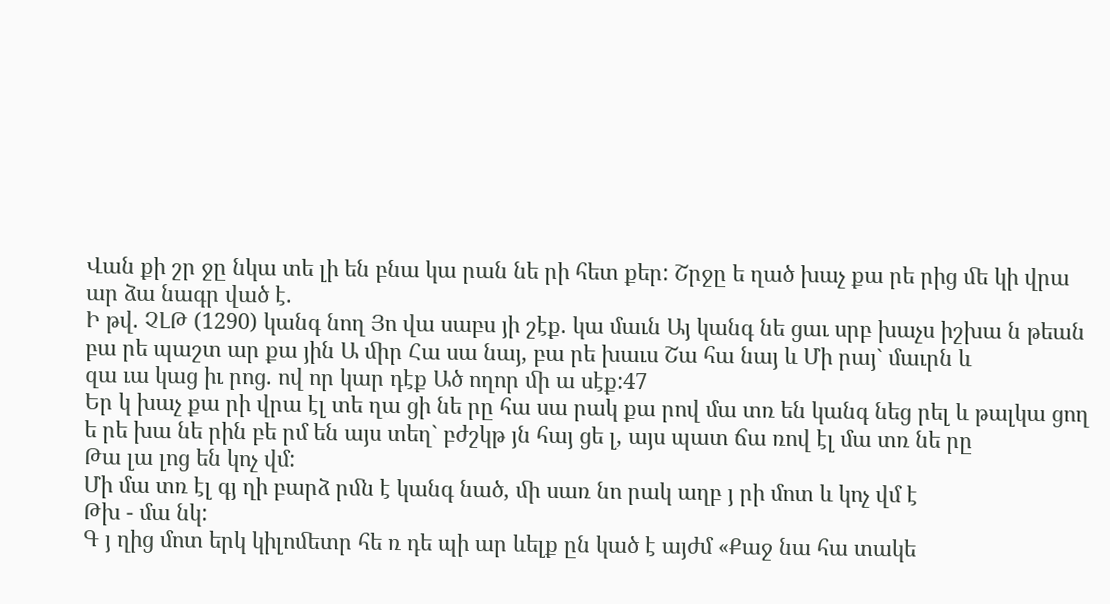Վան քի շր ջը նկա տե լի են բնա կա րան նե րի հետ քեր: Շրջը ե ղած խաչ քա րե րից ﬔ կի վրա ար ձա նագր ված է.
Ի թվ. ՉԼԹ (1290) կանգ նող Յո վա սաբս յի շէք. կա մաւն Այ կանգ նե ցաւ սրբ խաչս իշխա ն թեան բա րե պաշտ ար քա յին Ա ﬕր Հա սա նայ, բա րե խաւս Շա հա նայ և Մի րայ` մաւրն և
զա ւա կաց իւ րոց. ով որ կար դէք Ած ողոր ﬕ ա սէք:47
Եր կ խաչ քա րի վրա էլ տե ղա ցի նե րը հա սա րակ քա րով մա տռ են կանգ նեց րել և թալկա ցող ե րե խա նե րին բե րմ են այս տեղ` բժշկթ յն հայ ցե լ, այս պատ ճա ռով էլ մա տռ նե րը
Թա լա լոց են կոչ վմ:
Մի մա տռ էլ գյ ղի բարձ րﬓ է կանգ նած, ﬕ սառ նո րակ աղբ յ րի մոտ և կոչ վմ է
Թխ - մա նկ:
Գ յ ղից մոտ երկ կիլոﬔտր հե ռ դե պի ար ևելք ըն կած է այժմ «Քաջ նա հա տակե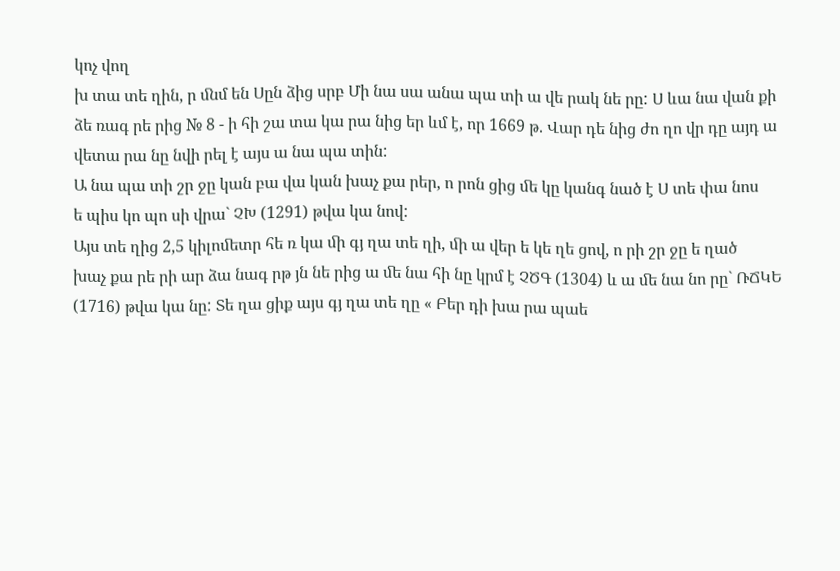կոչ վող
խ տա տե ղին, ր ﬓմ են Սըն ձից սրբ Մի նա սա անա պա տի ա վե րակ նե րը: Ս ևա նա վան քի
ձե ռագ րե րից № 8 - ի հի շա տա կա րա նից եր ևմ է, որ 1669 թ. Վար դե նից ժո ղո վր դը այդ ա վետա րա նը նվի րել է այս ա նա պա տին:
Ա նա պա տի շր ջը կան բա վա կան խաչ քա րեր, ո րոն ցից ﬔ կը կանգ նած է Ս տե փա նոս
ե պիս կո պո սի վրա` ՉԽ (1291) թվա կա նով:
Այս տե ղից 2,5 կիլոﬔտր հե ռ կա ﬕ գյ ղա տե ղի, ﬕ ա վեր ե կե ղե ցով, ո րի շր ջը ե ղած
խաչ քա րե րի ար ձա նագ րթ յն նե րից ա ﬔ նա հի նը կրմ է ՉԾԳ (1304) և ա ﬔ նա նո րը` ՌՃԿԵ
(1716) թվա կա նը: Տե ղա ցիք այս գյ ղա տե ղը « Բեր դի խա րա պաե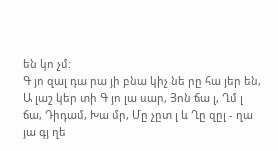են կո չմ:
Գ յո զալ դա րա յի բնա կիչ նե րը հա յեր են, Ա լաշ կեր տի Գ յո լա սար, Յոն ճա լ, Ղմ լ ճա, Դիդամ, Խա մր, Մը չըտ լ և Ղը զըլ - ղա յա գյ ղե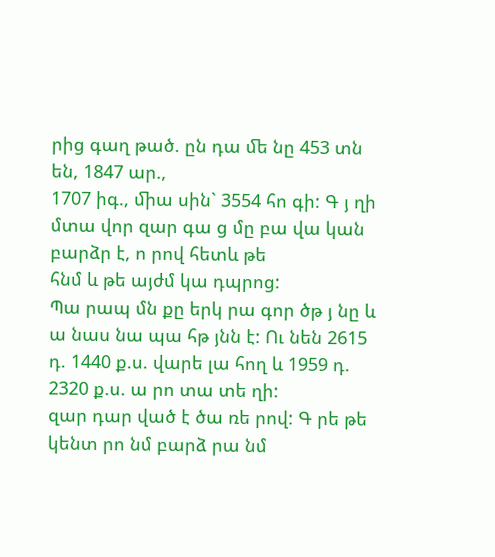րից գաղ թած. ըն դա ﬔ նը 453 տն են, 1847 ար.,
1707 իգ., ﬕա սին` 3554 հո գի: Գ յ ղի մտա վոր զար գա ց մը բա վա կան բարձր է, ո րով հետև թե
հնմ և թե այժմ կա դպրոց:
Պա րապ մն քը երկ րա գոր ծթ յ նը և ա նաս նա պա հթ յնն է: Ու նեն 2615 դ. 1440 ք.ս. վարե լա հող և 1959 դ. 2320 ք.ս. ա րո տա տե ղի:
զար դար ված է ծա ռե րով: Գ րե թե կենտ րո նմ բարձ րա նմ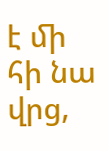է ﬕ հի նա վրց,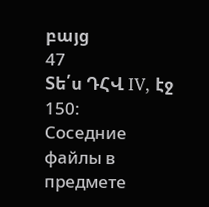բայց
47
Տե՛ս ԴՀՎ IV, էջ 150:
Соседние файлы в предмете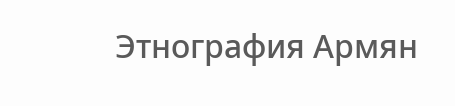Этнография Армян